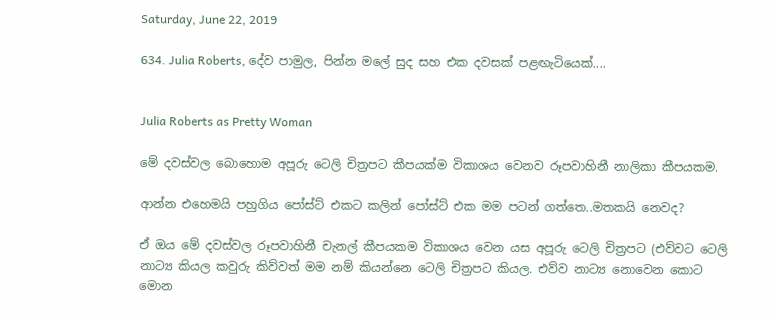Saturday, June 22, 2019

634. Julia Roberts, දේව පාමුල, පින්න මලේ සුද සහ එක දවසක් පළඟැටියෙක්....


Julia Roberts as Pretty Woman

මේ දවස්වල බොහොම අපූරු ටෙලි චිත්‍රපට කීපයක්ම විකාශය වෙනව රූපවාහිනී නාලිකා කීපයකම.

ආන්න එහෙමයි පහුගිය පෝස්ට් එකට කලින් පෝස්ට් එක මම පටන් ගත්තෙ..මතකයි නෙවද?

ඒ ඔය මේ දවස්වල රූපවාහිනී චැනල් කීපයකම විකාශය වෙන යස අපූරු ටෙලි චිත්‍රපට (එව්වට ටෙලි නාට්‍ය කියල කවුරු කිව්වත් මම නම් කියන්නෙ ටෙලි චිත්‍රපට කියල. එව්ව නාට්‍ය නොවෙන කොට මොන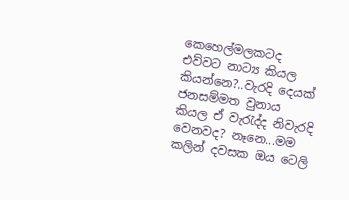කෙහෙල්මලකටද එව්වට නාට්‍ය කියල කියන්නෙ?..වැරදි දෙයක් ජනසම්මත වුනාය කියල ඒ වැරැද්ද නිවැරදි වෙනවද? නෑනෙ...මම කලින් දවසක ඔය ටෙලි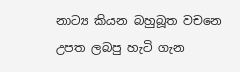නාට්‍ය කියන බහුබූත වචනෙ උපත ලබපු හැටි ගැන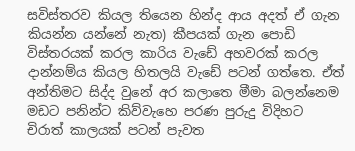සවිස්තරව කියල තියෙන හින්ද ආය අදත් ඒ ගැන කියන්න යන්නේ නැත) කීපයක් ගැන පොඩි විස්තරයක් කරල කාරිය වැඩේ අහවරක් කරල දාන්නම්ය කියල හිතලයි වැඩේ පටන් ගත්තෙ. ඒත් අන්තිමට සිද්ද වුනේ අර කලාතෙ මීමා බලන්නෙම මඩට පනින්ට කිව්වැහෙ පරණ පුරුදු විදිහට චිරාත් කාලයක් පටන් පැවත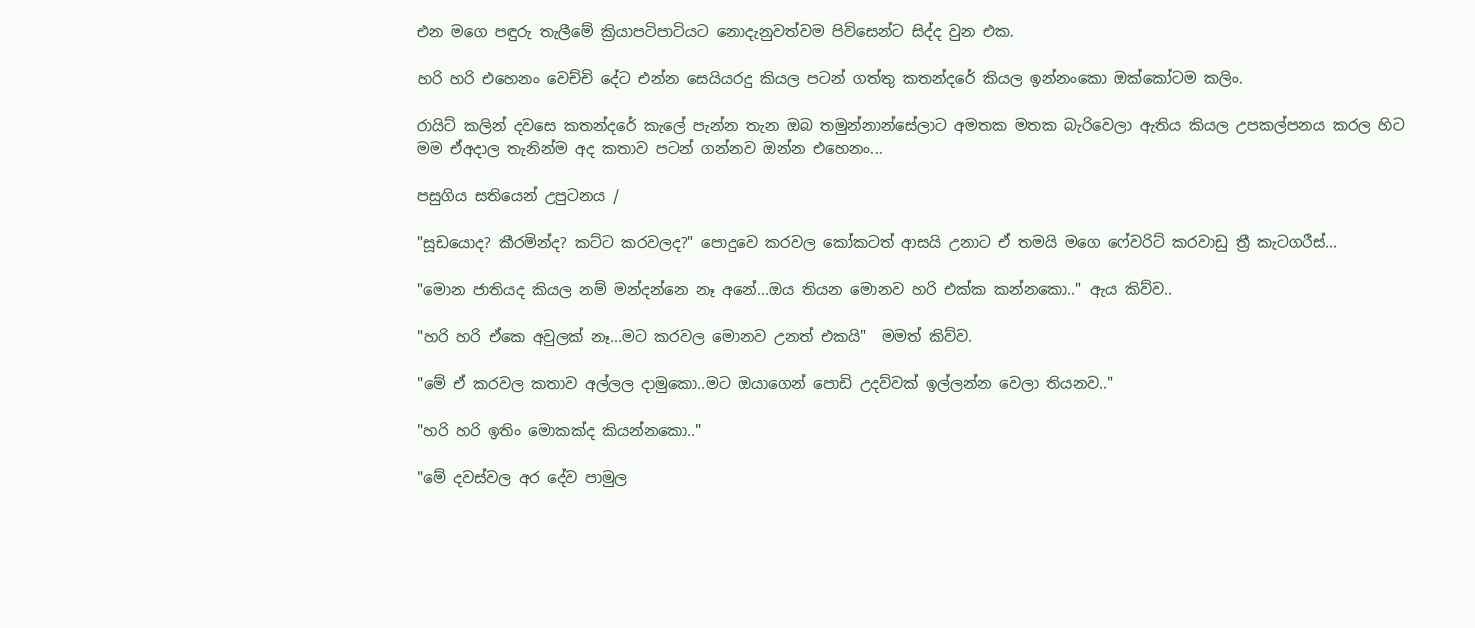එන මගෙ පඳුරු තැලීමේ ක්‍රියාපටිපාටියට නොදැනුවත්වම පිවිසෙන්ට සිද්ද වුන එක.

හරි හරි එහෙනං වෙච්චි දේට එන්න සෙයියරදු කියල පටන් ගත්තු කතන්දරේ කියල ඉන්නංකො ඔක්කෝටම කලිං.

රායිට් කලින් දවසෙ කතන්දරේ කැලේ පැන්න තැන ඔබ තමුන්නාන්සේලාට අමතක මතක බැරිවෙලා ඇතිය කියල උපකල්පනය කරල හිට මම ඒඅදාල තැනින්ම අද කතාව පටන් ගන්නව ඔන්න එහෙනං...

පසුගිය සතියෙන් උපුටනය /

"සූඩයොද? කීරමින්ද? කට්ට කරවලද?" පොදුවෙ කරවල කෝකටත් ආසයි උනාට ඒ තමයි මගෙ ෆේවරිට් කරවාඩු ත්‍රී කැටගරීස්...

"මොන ජාතියද කියල නම් මන්දන්නෙ නෑ අනේ...ඔය තියන මොනව හරි එක්ක කන්නකො.." ඇය කිව්ව..

"හරි හරි ඒකෙ අවුලක් නෑ...මට කරවල මොනව උනත් එකයි"  මමත් කිව්ව.

"මේ ඒ කරවල කතාව අල්ලල දාමුකො..මට ඔයාගෙන් පොඩි උදව්වක් ඉල්ලන්න වෙලා තියනව.."

"හරි හරි ඉතිං මොකක්ද කියන්නකො.."

"මේ දවස්වල අර දේව පාමුල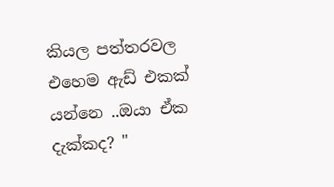කියල පත්තරවල එහෙම ඇඩ් එකක් යන්නෙ ..ඔයා ඒක දැක්කද? "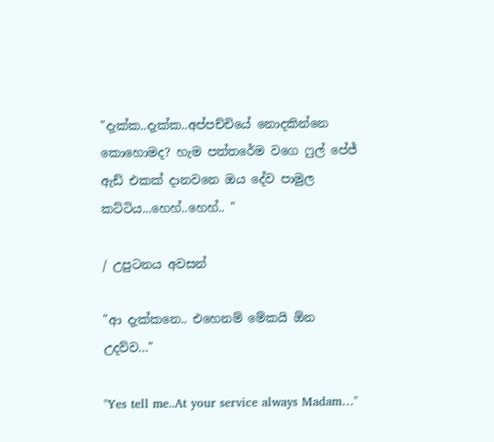"දැක්ක..දැක්ක..අප්පච්චියේ නොදකින්නෙ කොහොමද? හැම පත්තරේම වගෙ ෆුල් පේජ් ඇඩ් එකක් දානවනෙ ඔය දේව පාමුල කට්ටිය...හෙහ්..හෙහ්.. "

/ උපුටනය අවසන්

"ආ දැක්කනෙ.. එහෙනම් මේකයි ඕන උදව්ව…"

"Yes tell me..At your service always Madam…"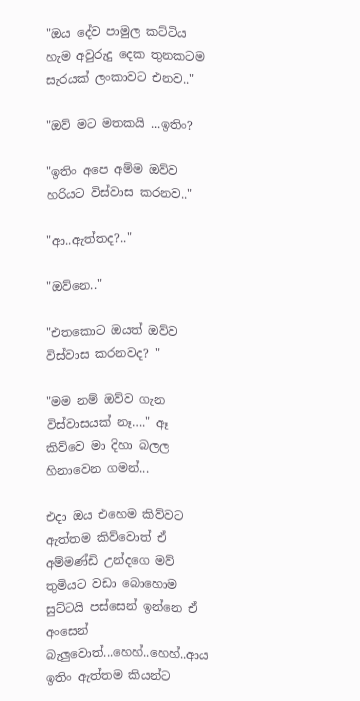"ඔය දේව පාමුල කට්ටිය හැම අවුරුදු දෙක තුනකටම සැරයක් ලංකාවට එනව.."

"ඔව් මට මතකයි ...ඉතිං?

"ඉතිං අපෙ අම්ම ඔව්ව හරියට විස්වාස කරනව.."

"ආ..ඇත්තද?.."

"ඔව්නෙ.."

"එතකොට ඔයත් ඔව්ව විස්වාස කරනවද? "

"මම නම් ඔව්ව ගැන විස්වාසයක් නෑ…." ඈ කිව්වෙ මා දිහා බලල හිනාවෙන ගමන්...

එදා ඔය එහෙම කිව්වට ඇත්තම කිව්වොත් ඒ අම්මණ්ඩි උන්දගෙ මව් තුමියට වඩා බොහොම සුට්ටයි පස්සෙන් ඉන්නෙ ඒ අංසෙන් බැලුවොත්...හෙහ්..හෙහ්..ආය ඉතිං ඇත්තම කියන්ට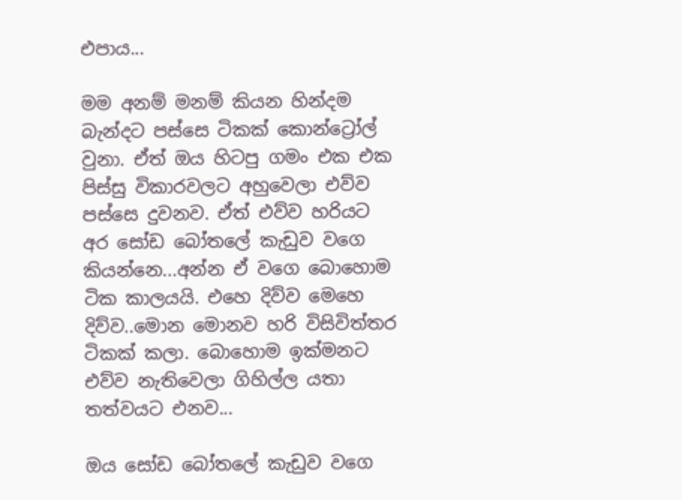එපාය...

මම අනම් මනම් කියන හින්දම බැන්දට පස්සෙ ටිකක් කොන්ට්‍රෝල් වුනා. ඒත් ඔය හිටපු ගමං එක එක පිස්සු විකාරවලට අහුවෙලා එව්ව පස්සෙ දුවනව. ඒත් එව්ව හරියට අර සෝඩ බෝතලේ කැඩුව වගෙ කියන්නෙ...අන්න ඒ වගෙ බොහොම ටික කාලයයි. එහෙ දිව්ව මෙහෙ දිව්ව..මොන මොනව හරි විසිවිත්තර ටිකක් කලා. බොහොම ඉක්මනට එව්ව නැතිවෙලා ගිහිල්ල යතා තත්වයට එනව...

ඔය සෝඩ බෝතලේ කැඩුව වගෙ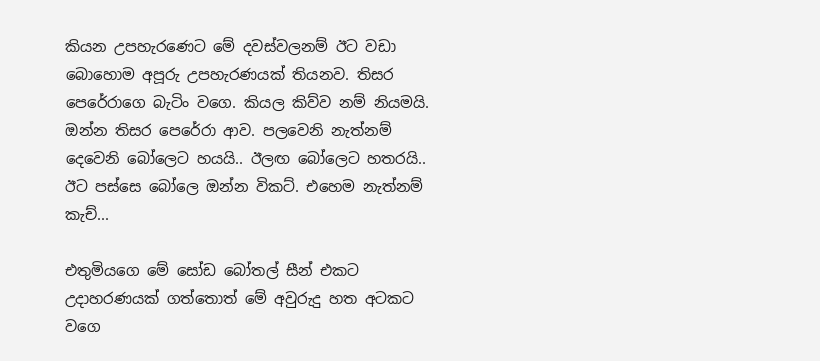කියන උපහැරණෙට මේ දවස්වලනම් ඊට වඩා බොහොම අපූරු උපහැරණයක් තියනව. තිසර පෙරේරාගෙ බැටිං වගෙ. කියල කිව්ව නම් නියමයි. ඔන්න තිසර පෙරේරා ආව. පලවෙනි නැත්නම් දෙවෙනි බෝලෙට හයයි.. ඊලඟ බෝලෙට හතරයි.. ඊට පස්සෙ බෝලෙ ඔන්න විකට්. එහෙම නැත්නම් කැච්...

එතුමියගෙ මේ සෝඩ බෝතල් සීන් එකට උදාහරණයක් ගත්තොත් මේ අවුරුදු හත අටකට වගෙ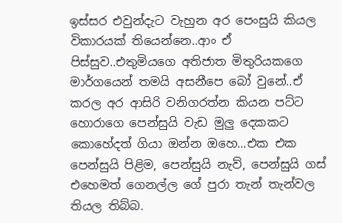ඉස්සර එවුන්දැට වැහුන අර පෙංසුයි කියල විකාරයක් තියෙන්නෙ..ආං ඒ පිස්සුව..එතුමියගෙ අතිජාත මිතුරියකගෙ මාර්ගයෙන් තමයි අසනීපෙ බෝ වුනේ..ඒ කරල අර ආසිරි වනිගරත්න කියන පට්ට හොරාගෙ පෙන්සුයි වැඩ මුලු දෙකකට කොහේදත් ගියා ඔන්න ඔහෙ...එක එක පෙන්සුයි පිළිම, පෙන්සුයි නැව්, පෙන්සුයි ගස් එහෙමත් ගෙනල්ල ගේ පුරා තැන් තැන්වල තියල තිබ්බ.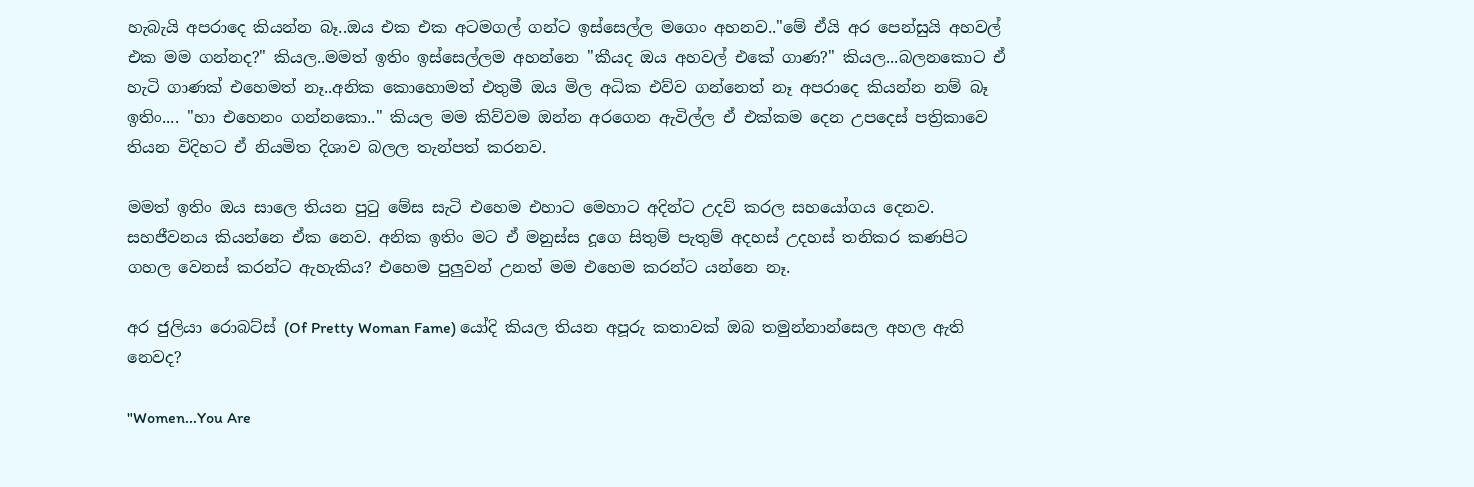හැබැයි අපරාදෙ කියන්න බෑ..ඔය එක එක අටමගල් ගන්ට ඉස්සෙල්ල මගෙං අහනව.."මේ ඒයි අර පෙන්සුයි අහවල් එක මම ගන්නද?" කියල..මමත් ඉතිං ඉස්සෙල්ලම අහන්නෙ "කීයද ඔය අහවල් එකේ ගාණ?" කියල...බලනකොට ඒ හැටි ගාණක් එහෙමත් නෑ..අනික කොහොමත් එතුමී ඔය මිල අධික එව්ව ගන්නෙත් නෑ අපරාදෙ කියන්න නම් බෑ ඉතිං.... "හා එහෙනං ගන්නකො.." කියල මම කිව්වම ඔන්න අරගෙන ඇවිල්ල ඒ එක්කම දෙන උපදෙස් පත්‍රිකාවෙ තියන විදිහට ඒ නියමිත දිශාව බලල තැන්පත් කරනව.

මමත් ඉතිං ඔය සාලෙ තියන පුටු මේස සැටි එහෙම එහාට මෙහාට අදින්ට උදව් කරල සහයෝගය දෙනව. සහජීවනය කියන්නෙ ඒක නෙව. අනික ඉතිං මට ඒ මනුස්ස දූගෙ සිතුම් පැතුම් අදහස් උදහස් තනිකර කණපිට ගහල වෙනස් කරන්ට ඇහැකිය? එහෙම පුලුවන් උනත් මම එහෙම කරන්ට යන්නෙ නෑ.

අර ජුලියා රොබට්ස් (Of Pretty Woman Fame) යෝදි කියල තියන අපූරු කතාවක් ඔබ තමුන්නාන්සෙල අහල ඇති නෙවද?

"Women...You Are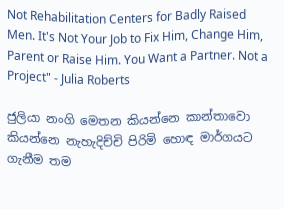Not Rehabilitation Centers for Badly Raised Men. It's Not Your Job to Fix Him, Change Him, Parent or Raise Him. You Want a Partner. Not a Project" - Julia Roberts

ජුලියා නංගි මෙතන කියන්නෙ කාන්තාවො කියන්නෙ නැහැදිච්චි පිරිමි හොඳ මාර්ගයට ගැනීම තම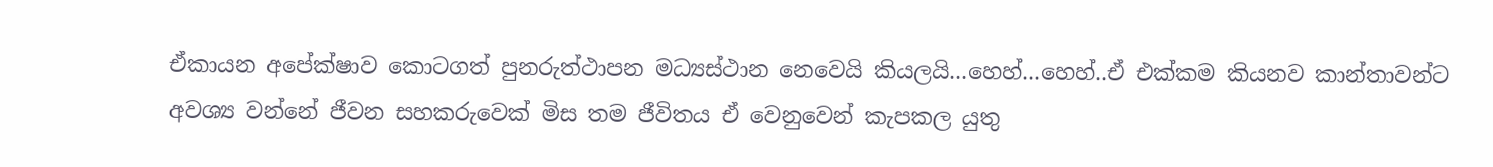ඒකායන අපේක්ෂාව කොටගත් පුනරුත්ථාපන මධ්‍යස්ථාන නෙවෙයි කියලයි...හෙහ්...හෙහ්..ඒ එක්කම කියනව කාන්තාවන්ට අවශ්‍ය වන්නේ ජීවන සහකරුවෙක් මිස තම ජීවිතය ඒ වෙනුවෙන් කැපකල යුතු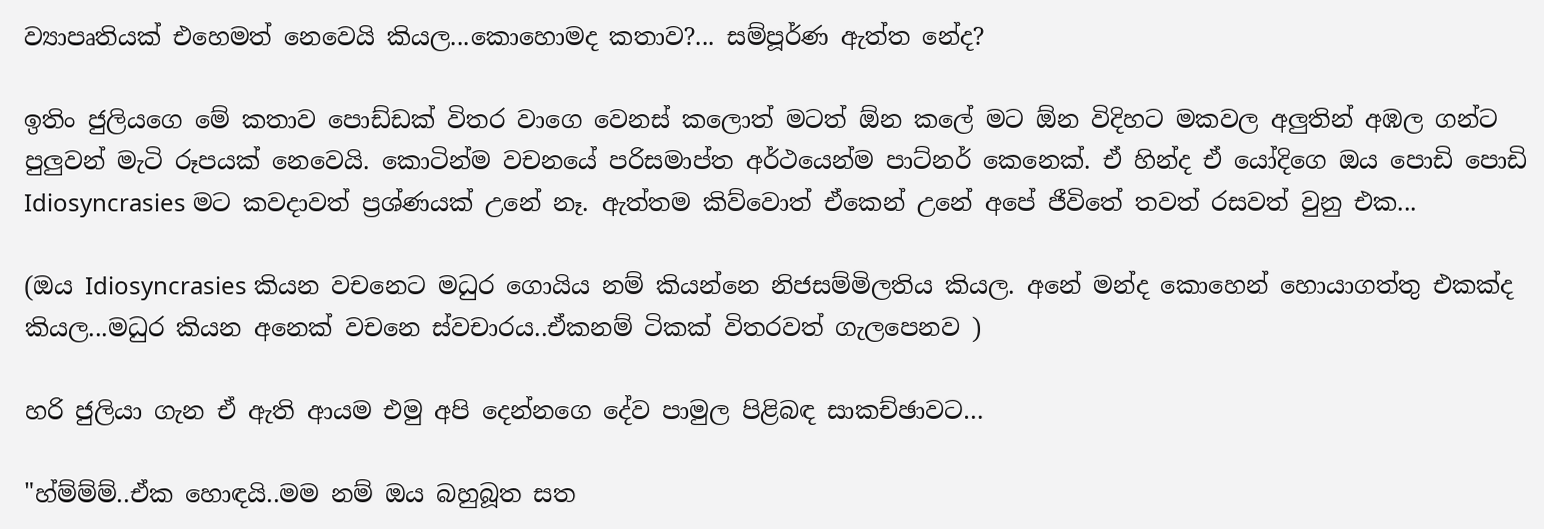ව්‍යාපෘතියක් එහෙමත් නෙවෙයි කියල...කොහොමද කතාව?... සම්පූර්ණ ඇත්ත නේද?

ඉතිං ජුලියගෙ මේ කතාව පොඩ්ඩක් විතර වාගෙ වෙනස් කලොත් මටත් ඕන කලේ මට ඕන විදිහට මකවල අලුතින් අඹල ගන්ට පුලුවන් මැටි රූපයක් නෙවෙයි. කොටින්ම වචනයේ පරිසමාප්ත අර්ථයෙන්ම පාට්නර් කෙනෙක්. ඒ හින්ද ඒ යෝදිගෙ ඔය පොඩි පොඩි Idiosyncrasies මට කවදාවත් ප්‍රශ්ණයක් උනේ නෑ. ඇත්තම කිව්වොත් ඒකෙන් උනේ අපේ ජීවිතේ තවත් රසවත් වුනු එක...

(ඔය Idiosyncrasies කියන වචනෙට මධුර ගොයිය නම් කියන්නෙ නිජසම්මිලතිය කියල. අනේ මන්ද කොහෙන් හොයාගත්තු එකක්ද කියල...මධුර කියන අනෙක් වචනෙ ස්වචාරය..ඒකනම් ටිකක් විතරවත් ගැලපෙනව )

හරි ජුලියා ගැන ඒ ඇති ආයම එමු අපි දෙන්නගෙ දේව පාමුල පිළිබඳ සාකච්ඡාවට…

"හ්ම්ම්ම්..ඒක හොඳයි..මම නම් ඔය බහුබූත සත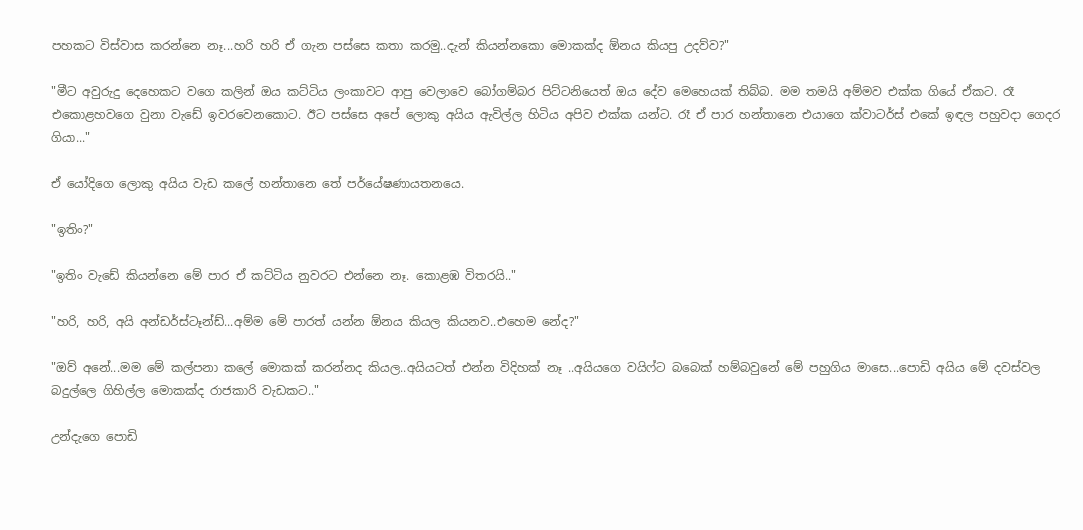පහකට විස්වාස කරන්නෙ නෑ...හරි හරි ඒ ගැන පස්සෙ කතා කරමු..දැන් කියන්නකො මොකක්ද ඕනය කියපු උදව්ව?"

"මීට අවුරුදු දෙහෙකට වගෙ කලින් ඔය කට්ටිය ලංකාවට ආපු වෙලාවෙ බෝගම්බර පිට්ටනියෙත් ඔය දේව මෙහෙයක් තිබ්බ. මම තමයි අම්මව එක්ක ගියේ ඒකට. රෑ එකොළහවගෙ වුනා වැඩේ ඉවරවෙනකොට. ඊට පස්සෙ අපේ ලොකු අයිය ඇවිල්ල හිටිය අපිව එක්ක යන්ට. රෑ ඒ පාර හන්තානෙ එයාගෙ ක්වාටර්ස් එකේ ඉඳල පහුවදා ගෙදර ගියා..."

ඒ යෝදිගෙ ලොකු අයිය වැඩ කලේ හන්තානෙ තේ පර්යේෂණායතනයෙ.

"ඉතිං?"

"ඉතිං වැඩේ කියන්නෙ මේ පාර ඒ කට්ටිය නුවරට එන්නෙ නෑ. කොළඹ විතරයි.."

"හරි, හරි, අයි අන්ඩර්ස්ටෑන්ඩ්...අම්ම මේ පාරත් යන්න ඕනය කියල කියනව..එහෙම නේද?"

"ඔව් අනේ...මම මේ කල්පනා කලේ මොකක් කරන්නද කියල..අයියටත් එන්න විදිහක් නෑ ..අයියගෙ වයිෆ්ට බබෙක් හම්බවුනේ මේ පහුගිය මාසෙ...පොඩි අයිය මේ දවස්වල බදුල්ලෙ ගිහිල්ල මොකක්ද රාජකාරි වැඩකට.."

උන්දැගෙ පොඩි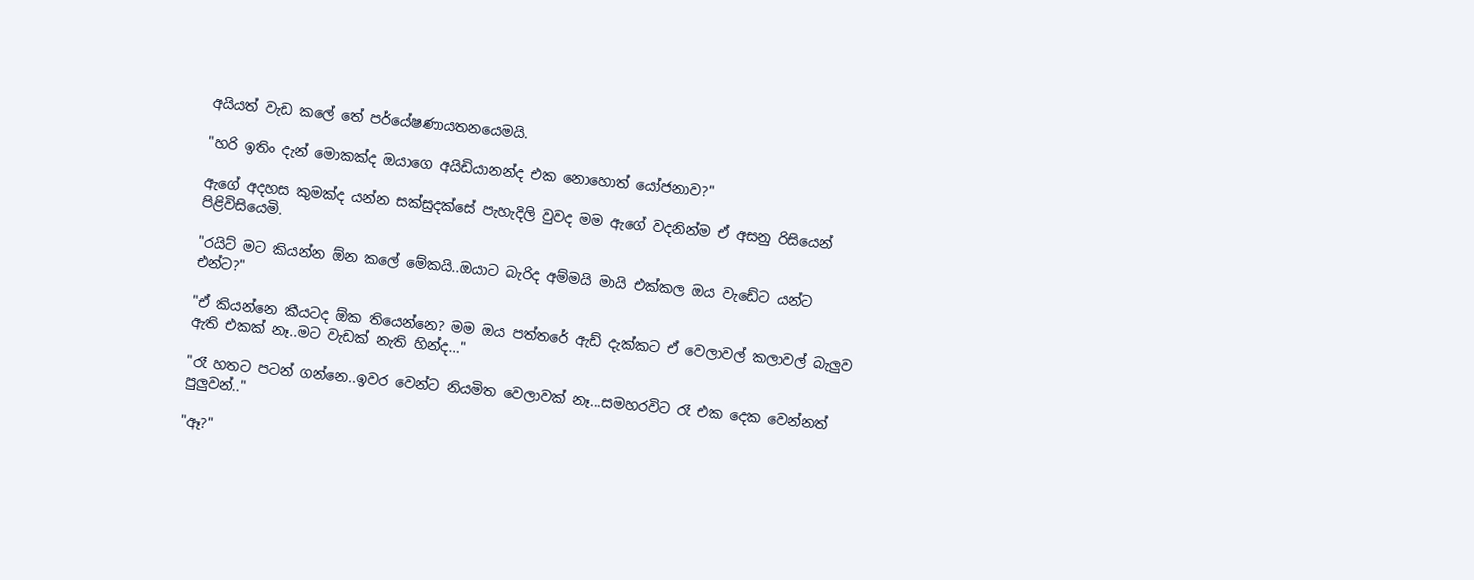අයියත් වැඩ කලේ තේ පර්යේෂණායතනයෙමයි.

"හරි ඉතිං දැන් මොකක්ද ඔයාගෙ අයිඩියානන්ද එක නොහොත් යෝජනාව?"

ඇගේ අදහස කුමක්ද යන්න සක්සුදක්සේ පැහැදිලි වුවද මම ඇගේ වදනින්ම ඒ අසනු රිසියෙන් පිළිවිසියෙමි.

"රයිට් මට කියන්න ඕන කලේ මේකයි..ඔයාට බැරිද අම්මයි මායි එක්කල ඔය වැඩේට යන්ට එන්ට?"

"ඒ කියන්නෙ කීයටද ඕක තියෙන්නෙ? මම ඔය පත්තරේ ඇඩ් දැක්කට ඒ වෙලාවල් කලාවල් බැලුව ඇති එකක් නෑ..මට වැඩක් නැති හින්ද…"

"රෑ හතට පටන් ගන්නෙ..ඉවර වෙන්ට නියමිත වෙලාවක් නෑ...සමහරවිට රෑ එක දෙක වෙන්නත් පුලුවන්.."

"ඈ?"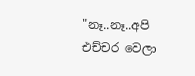"නෑ..නෑ..අපි එච්චර වෙලා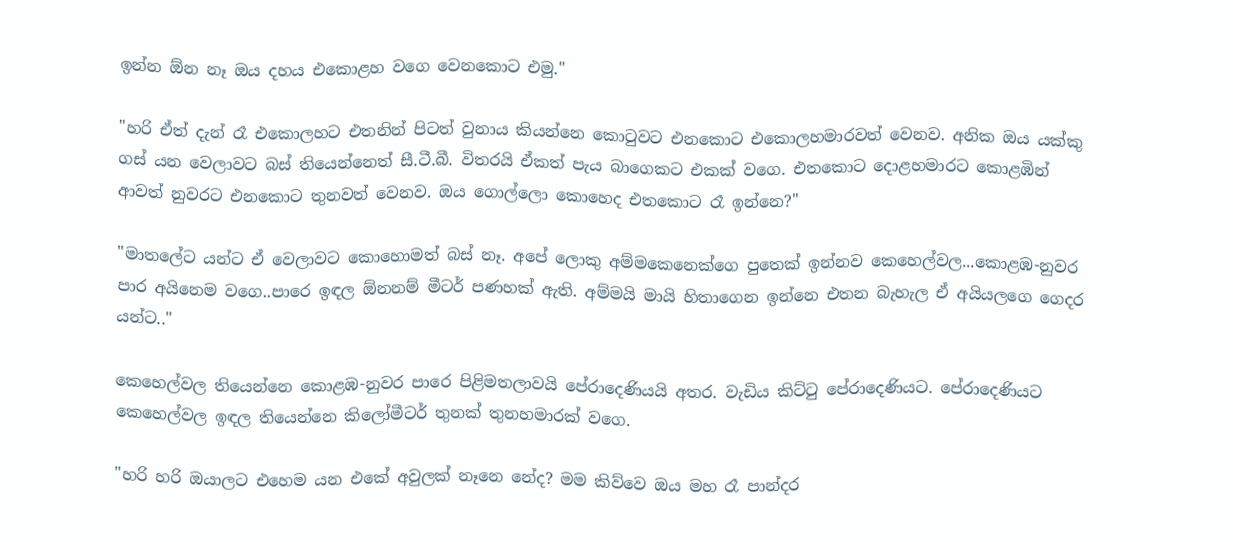ඉන්න ඕන නෑ ඔය දහය එකොළහ වගෙ වෙනකොට එමු."

"හරි ඒත් දැන් රෑ එකොලහට එතනින් පිටත් වුනාය කියන්නෙ කොටුවට එනකොට එකොලහමාරවත් වෙනව. අනික ඔය යක්කු ගස් යන වෙලාවට බස් තියෙන්නෙත් සී.ටී.බී. විතරයි ඒකත් පැය බාගෙකට එකක් වගෙ. එතකොට දොළහමාරට කොළඹින් ආවත් නුවරට එනකොට තුනවත් වෙනව. ඔය ගොල්ලො කොහෙද එතකොට රෑ ඉන්නෙ?"

"මාතලේට යන්ට ඒ වෙලාවට කොහොමත් බස් නෑ. අපේ ලොකු අම්මකෙනෙක්ගෙ පුතෙක් ඉන්නව කෙහෙල්වල...කොළඹ-නුවර පාර අයිනෙම වගෙ..පාරෙ ඉඳල ඕනනම් මීටර් පණහක් ඇති. අම්මයි මායි හිතාගෙන ඉන්නෙ එතන බැහැල ඒ අයියලගෙ ගෙදර යන්ට.."

කෙහෙල්වල තියෙන්නෙ කොළඹ-නුවර පාරෙ පිළිමතලාවයි පේරාදෙණියයි අතර. වැඩිය කිට්ටු පේරාදෙණියට. පේරාදෙණියට කෙහෙල්වල ඉඳල තියෙන්නෙ කිලෝමීටර් තුනක් තුනහමාරක් වගෙ.

"හරි හරි ඔයාලට එහෙම යන එකේ අවුලක් නෑනෙ නේද? මම කිව්වෙ ඔය මහ රෑ පාන්දර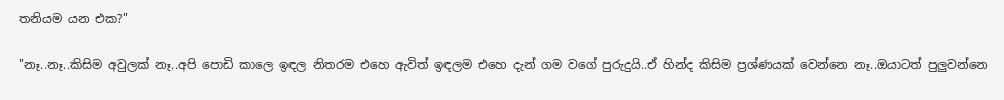තනියම යන එක?"

"නෑ..නෑ..කිසිම අවුලක් නෑ..අපි පොඩි කාලෙ ඉඳල නිතරම එහෙ ඇවිත් ඉඳලම එහෙ දැන් ගම වගේ පුරුදුයි..ඒ හින්ද කිසිම ප්‍රශ්ණයක් වෙන්නෙ නෑ..ඔයාටත් පුලුවන්නෙ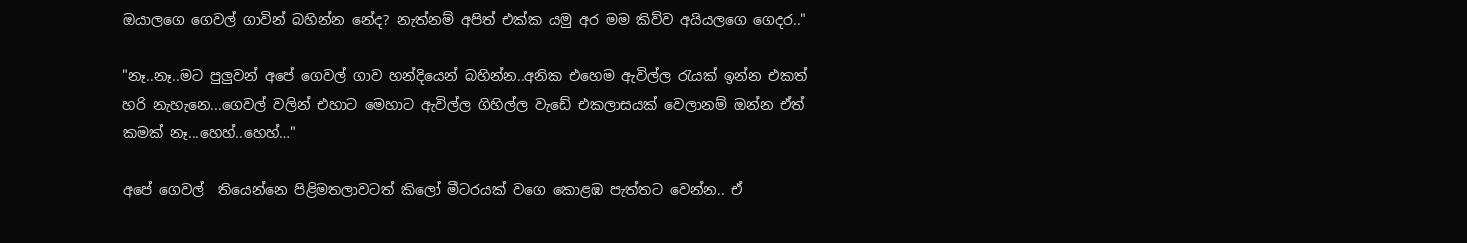ඔයාලගෙ ගෙවල් ගාවින් බහින්න නේද? නැත්නම් අපිත් එක්ක යමු අර මම කිව්ව අයියලගෙ ගෙදර.."

"නෑ..නෑ..මට පුලුවන් අපේ ගෙවල් ගාව හන්දියෙන් බහින්න..අනික එහෙම ඇවිල්ල රැයක් ඉන්න එකත් හරි නැහැනෙ...ගෙවල් වලින් එහාට මෙහාට ඇවිල්ල ගිහිල්ල වැඩේ එකලාසයක් වෙලානම් ඔන්න ඒත් කමක් නෑ...හෙහ්..හෙහ්…"

අපේ ගෙවල්  තියෙන්නෙ පිළිමතලාවටත් කිලෝ මීටරයක් වගෙ කොළඹ පැත්තට වෙන්න.. ඒ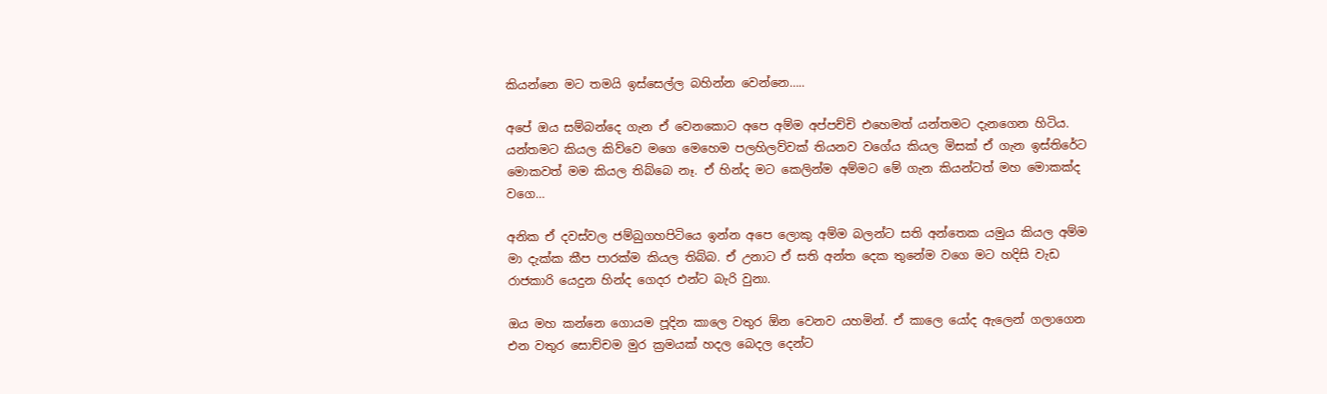කියන්නෙ මට තමයි ඉස්සෙල්ල බහින්න වෙන්නෙ…..

අපේ ඔය සම්බන්දෙ ගැන ඒ වෙනකොට අපෙ අම්ම අප්පච්චි එහෙමත් යන්තමට දැනගෙන හිටිය. යන්තමට කියල කිව්වෙ මගෙ මෙහෙම පලහිලව්වක් තියනව වගේය කියල මිසක් ඒ ගැන ඉස්තිරේට මොකවත් මම කියල තිබ්බෙ නෑ. ඒ හින්ද මට කෙලින්ම අම්මට මේ ගැන කියන්ටත් මහ මොකක්ද වගෙ…

අනික ඒ දවස්වල ජම්බුගහපිටියෙ ඉන්න අපෙ ලොකු අම්ම බලන්ට සති අන්තෙක යමුය කියල අම්ම මා දැක්ක කීප පාරක්ම කියල තිබ්බ. ඒ උනාට ඒ සති අන්ත දෙක තුනේම වගෙ මට හදිසි වැඩ රාජකාරි යෙදුන හින්ද ගෙදර එන්ට බැරි වුනා.

ඔය මහ කන්නෙ ගොයම පූදින කාලෙ වතුර ඕන වෙනව යහමින්. ඒ කාලෙ යෝද ඇලෙන් ගලාගෙන එන වතුර සොච්චම මුර ක්‍රමයක් හදල බෙදල දෙන්ට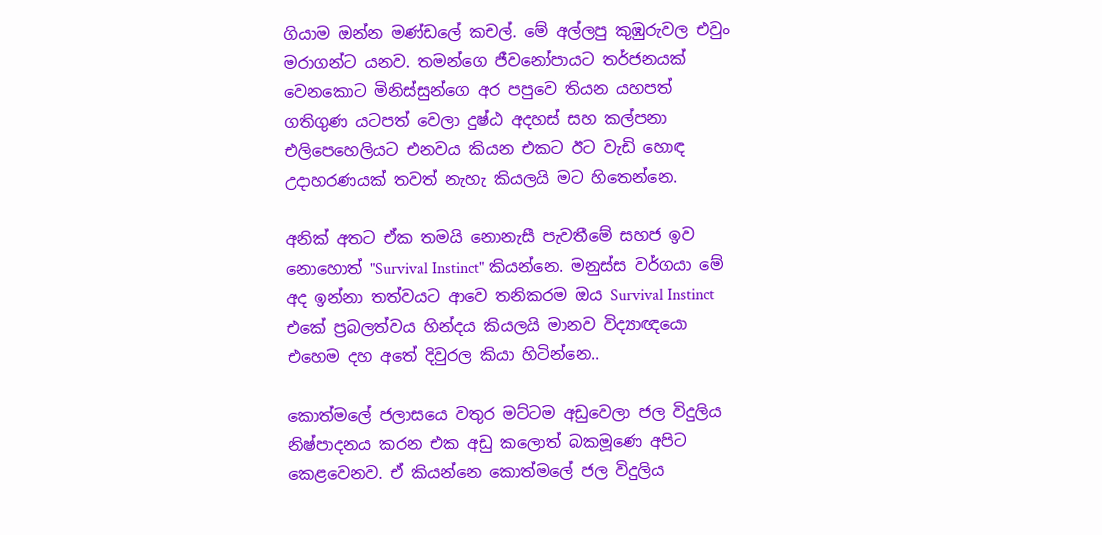ගියාම ඔන්න මණ්ඩලේ කචල්. මේ අල්ලපු කුඹුරුවල එවුං මරාගන්ට යනව. තමන්ගෙ ජීවනෝපායට තර්ජනයක් වෙනකොට මිනිස්සුන්ගෙ අර පපුවෙ තියන යහපත් ගතිගුණ යටපත් වෙලා දුෂ්ඨ අදහස් සහ කල්පනා එලිපෙහෙලියට එනවය කියන එකට ඊට වැඩි හොඳ උදාහරණයක් තවත් නැහැ කියලයි මට හිතෙන්නෙ.

අනික් අතට ඒක තමයි නොනැසී පැවතීමේ සහජ ඉව නොහොත් "Survival Instinct" කියන්නෙ. මනුස්ස වර්ගයා මේ අද ඉන්නා තත්වයට ආවෙ තනිකරම ඔය Survival Instinct එකේ ප්‍රබලත්වය හින්දය කියලයි මානව විද්‍යාඥයො එහෙම දහ අතේ දිවුරල කියා හිටින්නෙ..

කොත්මලේ ජලාසයෙ වතුර මට්ටම අඩුවෙලා ජල විදුලිය නිෂ්පාදනය කරන එක අඩු කලොත් බකමූණෙ අපිට කෙළවෙනව. ඒ කියන්නෙ කොත්මලේ ජල විදුලිය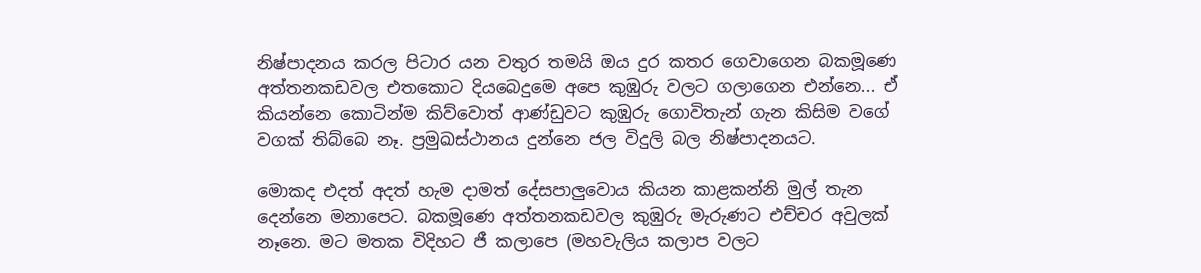නිෂ්පාදනය කරල පිටාර යන වතුර තමයි ඔය දුර කතර ගෙවාගෙන බකමූණෙ අත්තනකඩවල එතකොට දියබෙදුමෙ අපෙ කුඹුරු වලට ගලාගෙන එන්නෙ... ඒ කියන්නෙ කොටින්ම කිව්වොත් ආණ්ඩුවට කුඹුරු ගොවිතැන් ගැන කිසිම වගේ වගක් තිබ්බෙ නෑ. ප්‍රමුඛස්ථානය දුන්නෙ ජල විදුලි බල නිෂ්පාදනයට.

මොකද එදත් අදත් හැම දාමත් දේසපාලුවොය කියන කාළකන්නි මුල් තැන දෙන්නෙ මනාපෙට. බකමූණෙ අත්තනකඩවල කුඹුරු මැරුණට එච්චර අවුලක් නෑනෙ. මට මතක විදිහට ජී කලාපෙ (මහවැලිය කලාප වලට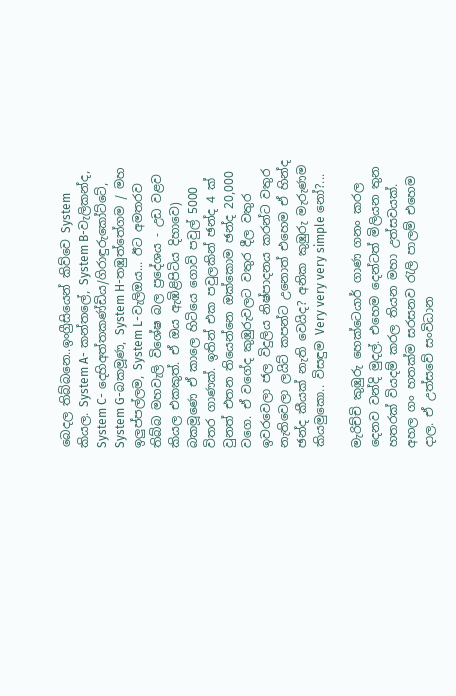බෙදල තිබ්බනෙ..ඉංග්‍රීසියෙන් කිව්වෙ System කියල. System A- කන්තලේ, System B-වැලිකන්ද, System C- දෙහිඅත්තකණ්ඩිය/ගිරාඳුරුකෝට්ටේ, System G-බකමූණ, System H-තඹුත්තේගම / මහ ඉලුප්පල්ලම, System L-වැලිඔය... ඊට අමතරව තිබ්බ මහවැලි විශේෂ බල ප්‍රදේශය - උඩ වළව කියල එකකුත්. ඒ ඔය ඇඹිළිපිටිය දිහාවෙ) බකමූණෙ ඒ කාලෙ හිටියෙ ගොවි පවුල් 5000 විතර ගාණක්. ඉතින් එක පවුලකින් ඡන්ද 4 ක් වුනත් එතන තියෙන්නෙ ඔක්කොම ඡන්ද 20,000 වගෙ. ඒ වගේද කුඹුරුවලට වතුර දීල වතුර ඉවරවෙලා ජල විදුලිය නිෂ්පාදනය කරන්ට වතුර නැතිවෙලා ලයිට් කපන්ට උනොත් එහෙම ඒ හින්ද ඡන්ද කීයක් නැති වෙයිද? අනික කුඹුරු මැරුණම කියමුකො.. විසඳුම Very very very simple නෝ?...

මැරිච්චි කුඹුරු හෙක්ටෙයාර් ගාණ ගනං කරල දෙනව වන්දි මුදල්. එහෙම දෙන්ටත් මිලියන තුන හතරක් වියදම් කරල තියන මහා උත්සවයක්. අහල ගං හතක්ම සරසනව රැලි පාලම් එහෙම දාල. ඒ උත්සවේ සංවිධාන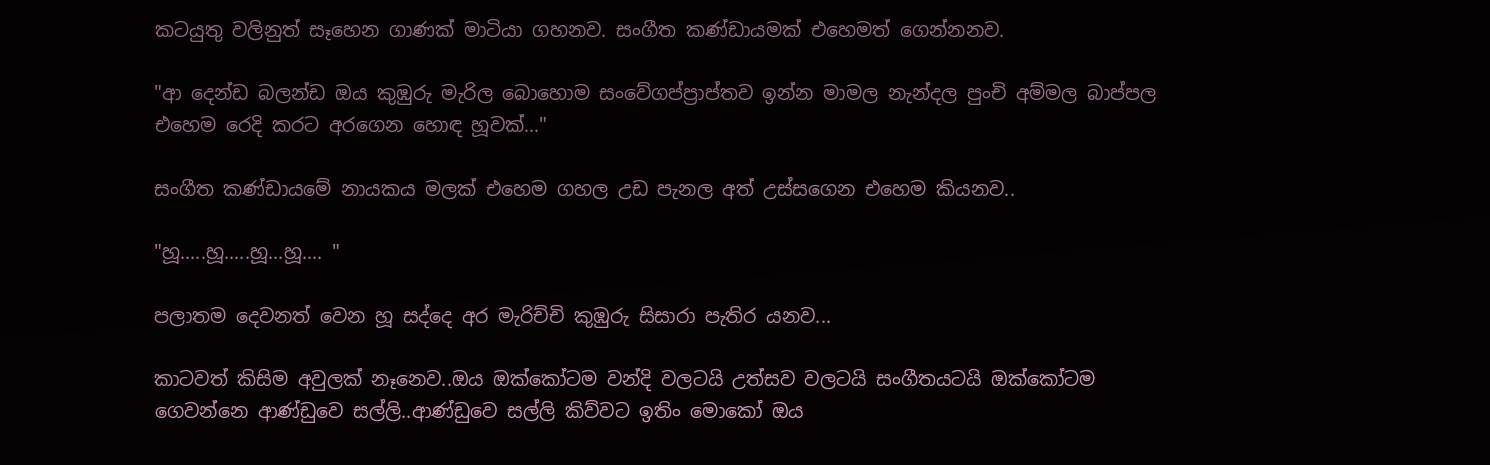කටයුතු වලිනුත් සෑහෙන ගාණක් මාටියා ගහනව. සංගීත කණ්ඩායමක් එහෙමත් ගෙන්නනව.

"ආ දෙන්ඩ බලන්ඩ ඔය කුඹුරු මැරිල බොහොම සංවේගප්ප්‍රාප්තව ඉන්න මාමල නැන්දල පුංචි අම්මල බාප්පල එහෙම රෙදි කරට අරගෙන හොඳ හූවක්…"

සංගීත කණ්ඩායමේ නායකය මලක් එහෙම ගහල උඩ පැනල අත් උස්සගෙන එහෙම කියනව..

"හූ.....හූ.....හූ...හූ.... "

පලාතම දෙවනත් වෙන හූ සද්දෙ අර මැරිච්චි කුඹුරු සිසාරා පැතිර යනව...

කාටවත් කිසිම අවුලක් නෑනෙව..ඔය ඔක්කෝටම වන්දි වලටයි උත්සව වලටයි සංගීතයටයි ඔක්කෝටම ගෙවන්නෙ ආණ්ඩුවෙ සල්ලි..ආණ්ඩුවෙ සල්ලි කිව්වට ඉතිං මොකෝ ඔය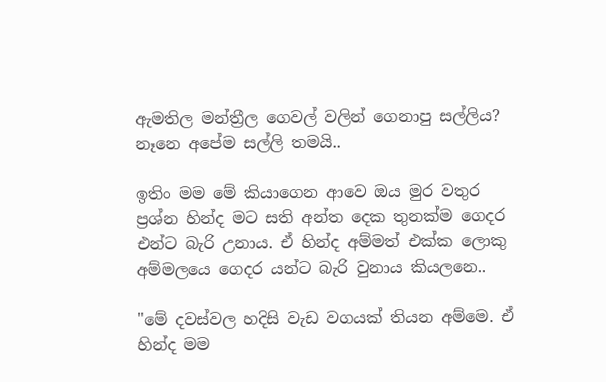ඇමතිල මන්ත්‍රීල ගෙවල් වලින් ගෙනාපු සල්ලිය? නෑනෙ අපේම සල්ලි තමයි..

ඉතිං මම මේ කියාගෙන ආවෙ ඔය මුර වතුර ප්‍රශ්න හින්ද මට සති අන්ත දෙක තුනක්ම ගෙදර එන්ට බැරි උනාය. ඒ හින්ද අම්මත් එක්ක ලොකු අම්මලයෙ ගෙදර යන්ට බැරි වුනාය කියලනෙ..

"මේ දවස්වල හදිසි වැඩ වගයක් තියන අම්මෙ. ඒ හින්ද මම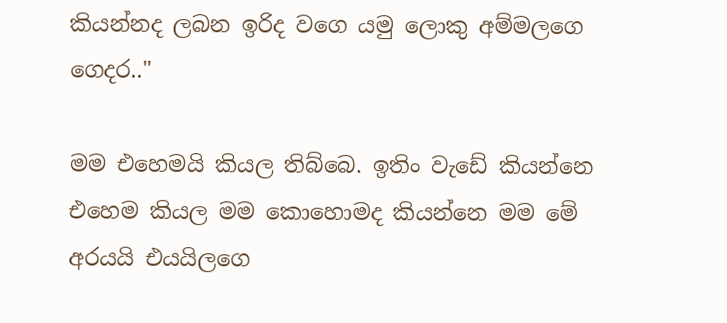කියන්නද ලබන ඉරිද වගෙ යමු ලොකු අම්මලගෙ ගෙදර.."

මම එහෙමයි කියල තිබ්බෙ. ඉතිං වැඩේ කියන්නෙ එහෙම කියල මම කොහොමද කියන්නෙ මම මේ අරයයි එයයිලගෙ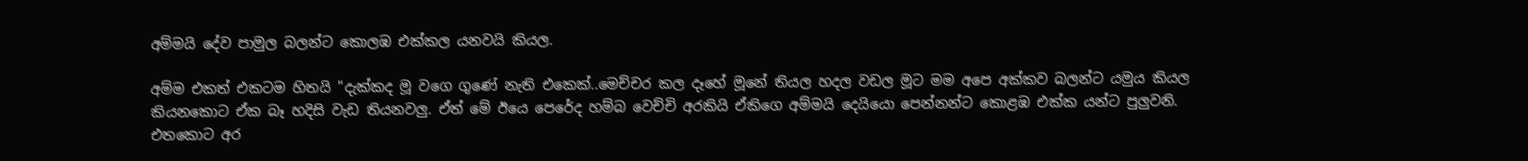අම්මයි දේව පාමුල බලන්ට කොලඹ එක්කල යනවයි කියල.

අම්ම එකත් එකටම හිතයි "දැක්කද මූ වගෙ ගුණේ නැති එකෙක්..මෙච්චර කල දෑහේ මූනේ තියල හදල වඩල මූට මම අපෙ අක්කව බලන්ට යමුය කියල කියනකොට ඒක බෑ හදිසි වැඩ තියනවලු. ඒත් මේ ඊයෙ පෙරේද හම්බ වෙච්චි අරකියි ඒකිගෙ අම්මයි දෙයියො පෙන්නන්ට කොළඹ එක්ක යන්ට පුලුවනි. එතකොට අර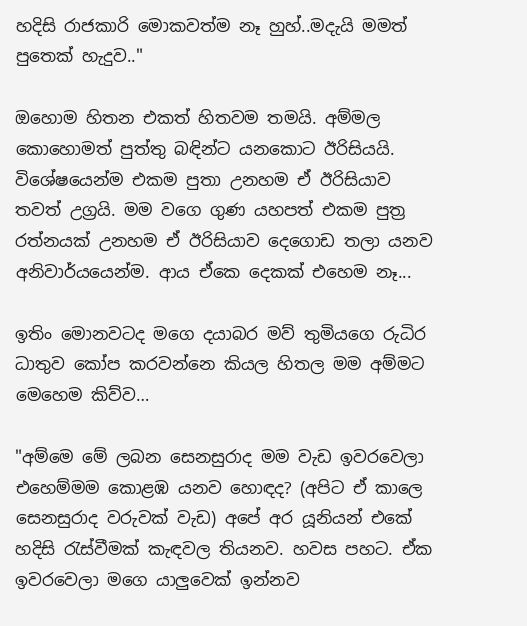හදිසි රාජකාරි මොකවත්ම නෑ හුහ්..මදැයි මමත් පුතෙක් හැදුව.."

ඔහොම හිතන එකත් හිතවම තමයි. අම්මල කොහොමත් පුත්තු බඳින්ට යනකොට ඊරිසියයි. විශේෂයෙන්ම එකම පුතා උනහම ඒ ඊරිසියාව තවත් උග්‍රයි. මම වගෙ ගුණ යහපත් එකම පුත්‍ර රත්නයක් උනහම ඒ ඊරිසියාව දෙගොඩ තලා යනව අනිවාර්යයෙන්ම. ආය ඒකෙ දෙකක් එහෙම නෑ...

ඉතිං මොනවටද මගෙ දයාබර මව් තුමියගෙ රුධිර ධාතුව කෝප කරවන්නෙ කියල හිතල මම අම්මට මෙහෙම කිව්ව…

"අම්මෙ මේ ලබන සෙනසුරාද මම වැඩ ඉවරවෙලා එහෙම්මම කොළඹ යනව හොඳද? (අපිට ඒ කාලෙ සෙනසුරාද වරුවක් වැඩ) අපේ අර යූනියන් එකේ හදිසි රැස්වීමක් කැඳවල තියනව. හවස පහට. ඒක ඉවරවෙලා මගෙ යාලුවෙක් ඉන්නව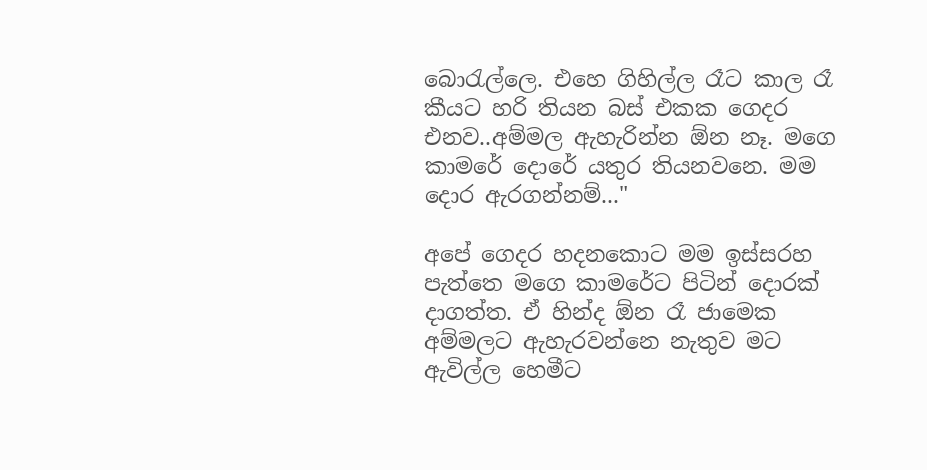බොරැල්ලෙ. එහෙ ගිහිල්ල රෑට කාල රෑ කීයට හරි තියන බස් එකක ගෙදර එනව..අම්මල ඇහැරින්න ඕන නෑ. මගෙ කාමරේ දොරේ යතුර තියනවනෙ. මම දොර ඇරගන්නම්..."

අපේ ගෙදර හදනකොට මම ඉස්සරහ පැත්තෙ මගෙ කාමරේට පිටින් දොරක් දාගත්ත. ඒ හින්ද ඕන රෑ ජාමෙක අම්මලට ඇහැරවන්නෙ නැතුව මට ඇවිල්ල හෙමීට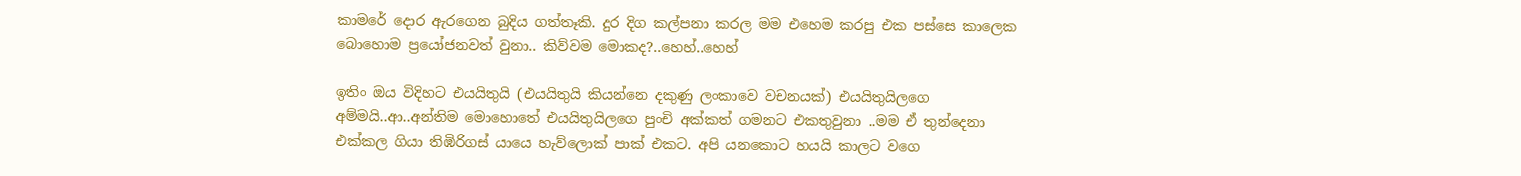කාමරේ දොර ඇරගෙන බුදිය ගත්තෑකි. දුර දිග කල්පනා කරල මම එහෙම කරපු එක පස්සෙ කාලෙක බොහොම ප්‍රයෝජනවත් වුනා.. කිව්වම මොකද?..හෙහ්..හෙහ්

ඉතිං ඔය විදිහට එයයිතුයි (එයයිතුයි කියන්නෙ දකුණු ලංකාවෙ වචනයක්) එයයිතුයිලගෙ අම්මයි..ආ..අන්තිම මොහොතේ එයයිතුයිලගෙ පුංචි අක්කත් ගමනට එකතුවුනා ..මම ඒ තුන්දෙනා එක්කල ගියා තිඹිරිගස් යායෙ හැව්ලොක් පාක් එකට. අපි යනකොට හයයි කාලට වගෙ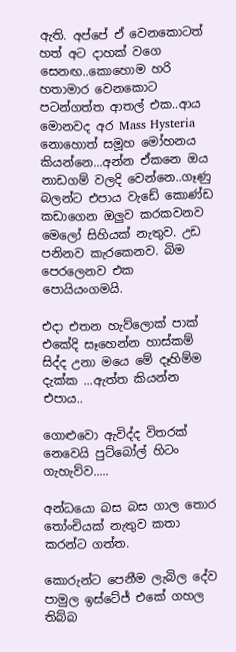ඇති. අප්පේ ඒ වෙනකොටත් හත් අට දාහක් වගෙ සෙනඟ..කොහොම හරි හතාමාර වෙනකොට පටන්ගත්ත ආතල් එක..ආය මොනවද අර Mass Hysteria නොහොත් සමූහ මෝහනය කියන්නෙ...අන්න ඒකනෙ ඔය නාඩගම් වලදි වෙන්නෙ..ගෑණු බලන්ට එපාය වැඩේ කොණ්ඩ කඩාගෙන ඔලුව කරකවනව මෙලෝ සිහියක් නැතුව. උඩ පනිනව කැරකෙනව. බිම පෙරලෙනව එක පොයියංගමයි.

එදා එතන හැව්ලොක් පාක් එකේදි සෑහෙන්න හාස්කම් සිද්ද උනා මයෙ මේ දෑහිම්ම දැක්ක ...ඇත්ත කියන්න එපාය..

ගොළුවො ඇවිද්ද විතරක් නෙවෙයි පුට්බෝල් හිටං ගැහැව්ව.....

අන්ධයො බස බස ගාල තොර තෝංචියක් නැතුව කතා කරන්ට ගත්ත.

කොරුන්ට පෙනීම ලැබිල දේව පාමුල ඉස්ටේජ් එකේ ගහල තිබ්බ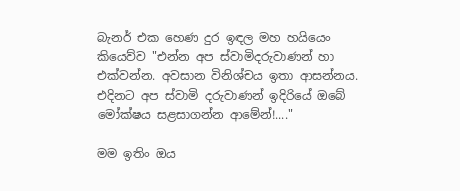බැනර් එක හෙණ දුර ඉඳල මහ හයියෙං කියෙව්ව "එන්න අප ස්වාමිදරුවාණන් හා එක්වන්න. අවසාන විනිශ්චය ඉතා ආසන්නය. එදිනට අප ස්වාමි දරුවාණන් ඉදිරියේ ඔබේ මෝක්ෂය සළසාගන්න ආමේන්!...."

මම ඉතිං ඔය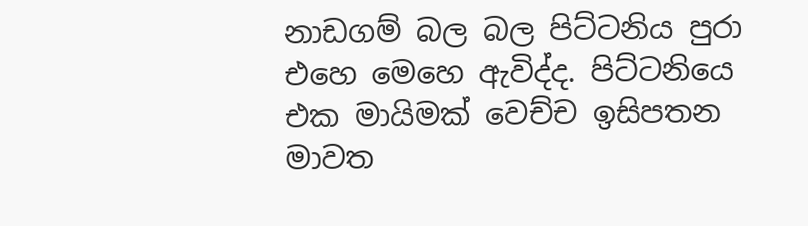නාඩගම් බල බල පිට්ටනිය පුරා එහෙ මෙහෙ ඇවිද්ද. පිට්ටනියෙ එක මායිමක් වෙච්ච ඉසිපතන මාවත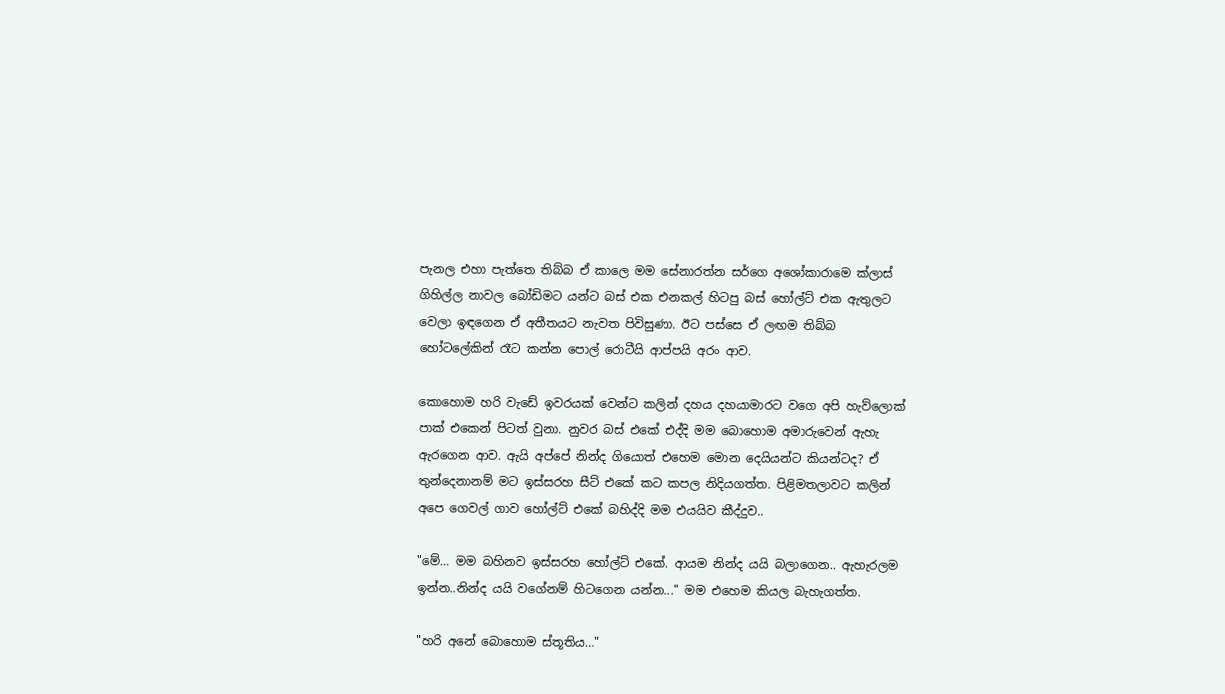පැනල එහා පැත්තෙ තිබ්බ ඒ කාලෙ මම සේනාරත්න සර්ගෙ අශෝකාරාමෙ ක්ලාස් ගිහිල්ල නාවල බෝඩිමට යන්ට බස් එක එනකල් හිටපු බස් හෝල්ට් එක ඇතුලට වෙලා ඉඳගෙන ඒ අතීතයට නැවත පිවිසුණා. ඊට පස්සෙ ඒ ලඟම තිබ්බ හෝටලේකින් රෑට කන්න පොල් රොටීයි ආප්පයි අරං ආව.

කොහොම හරි වැඩේ ඉවරයක් වෙන්ට කලින් දහය දහයාමාරට වගෙ අපි හැව්ලොක් පාක් එකෙන් පිටත් වුනා. නුවර බස් එකේ එද්දි මම බොහොම අමාරුවෙන් ඇහැ ඇරගෙන ආව. ඇයි අප්පේ නින්ද ගියොත් එහෙම මොන දෙයියන්ට කියන්ටද? ඒ තුන්දෙනානම් මට ඉස්සරහ සීට් එකේ කට කපල නිදියගත්ත. පිළිමතලාවට කලින් අපෙ ගෙවල් ගාව හෝල්ට් එකේ බහිද්දි මම එයයිව කීද්දුව..

"මේ… මම බහිනව ඉස්සරහ හෝල්ට් එකේ. ආයම නින්ද යයි බලාගෙන.. ඇහැරලම ඉන්න..නින්ද යයි වගේනම් හිටගෙන යන්න..." මම එහෙම කියල බැහැගත්ත.

"හරි අනේ බොහොම ස්තූතිය…"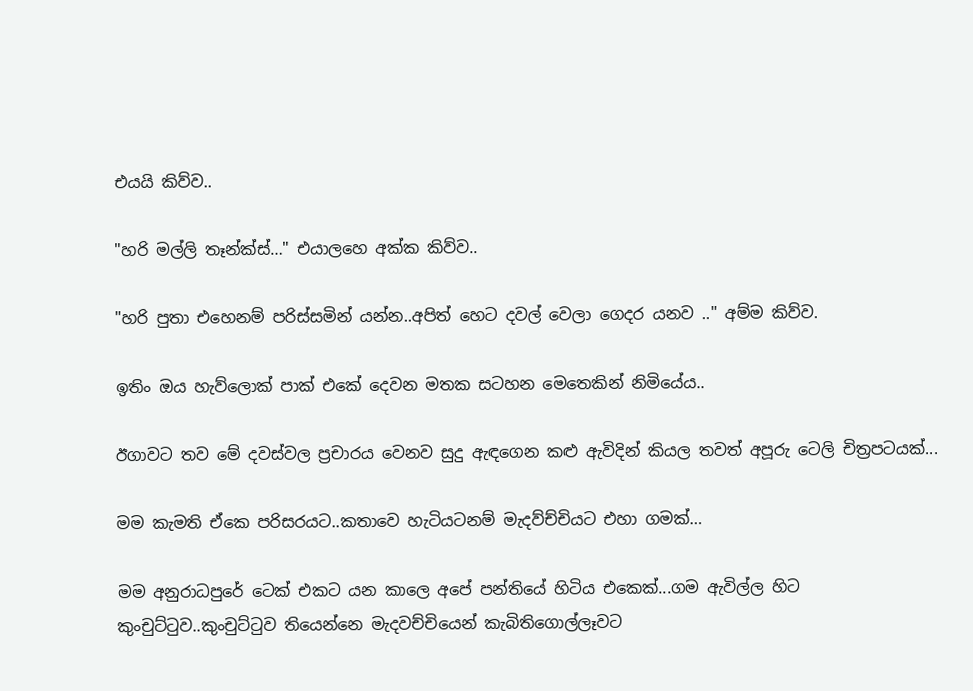එයයි කිව්ව..

"හරි මල්ලි තෑන්ක්ස්…" එයාලහෙ අක්ක කිව්ව..

"හරි පුතා එහෙනම් පරිස්සමින් යන්න..අපිත් හෙට දවල් වෙලා ගෙදර යනව .." අම්ම කිව්ව.

ඉතිං ඔය හැව්ලොක් පාක් එකේ දෙවන මතක සටහන මෙතෙකින් නිමියේය..

ඊගාවට තව මේ දවස්වල ප්‍රචාරය වෙනව සුදු ඇඳගෙන කළු ඇවිදින් කියල තවත් අපූරු ටෙලි චිත්‍රපටයක්...

මම කැමති ඒකෙ පරිසරයට..කතාවෙ හැටියටනම් මැදව්ච්චියට එහා ගමක්…

මම අනුරාධපුරේ ටෙක් එකට යන කාලෙ අපේ පන්තියේ හිටිය එකෙක්...ගම ඇවිල්ල හිට කුංචුට්ටුව..කුංචුට්ටුව තියෙන්නෙ මැදවච්චියෙන් කැබිතිගොල්ලෑවට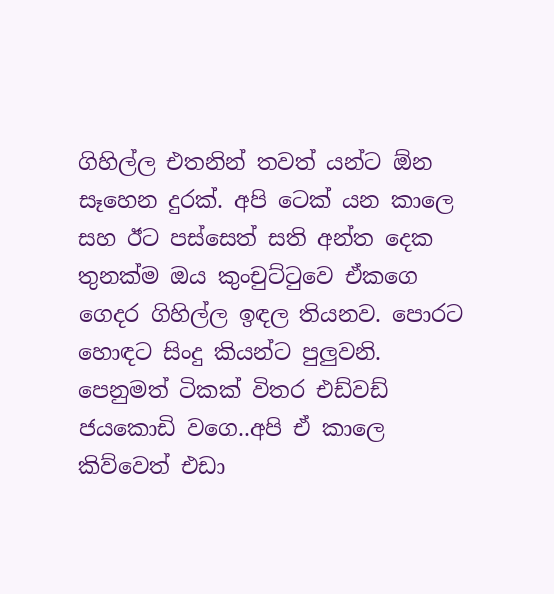ගිහිල්ල එතනින් තවත් යන්ට ඕන සෑහෙන දුරක්. අපි ටෙක් යන කාලෙ සහ ඊට පස්සෙත් සති අන්ත දෙක තුනක්ම ඔය කුංචුට්ටුවෙ ඒකගෙ ගෙදර ගිහිල්ල ඉඳල තියනව. පොරට හොඳට සිංදු කියන්ට පුලුවනි. පෙනුමත් ටිකක් විතර එඩ්වඩ් ජයකොඩි වගෙ..අපි ඒ කාලෙ කිව්වෙත් එඩා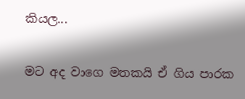කියල...

මට අද වාගෙ මතකයි ඒ ගිය පාරක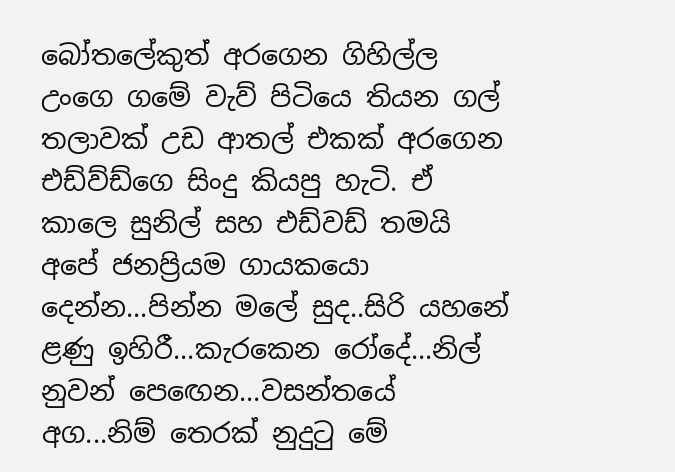බෝතලේකුත් අරගෙන ගිහිල්ල උංගෙ ගමේ වැව් පිටියෙ තියන ගල් තලාවක් උඩ ආතල් එකක් අරගෙන එඩ්ව්ඩ්ගෙ සිංදු කියපු හැටි. ඒ කාලෙ සුනිල් සහ එඩ්වඩ් තමයි අපේ ජනප්‍රියම ගායකයො දෙන්න...පින්න මලේ සුද..සිරි යහනේ ළණු ඉහිරී...කැරකෙන රෝදේ...නිල් නුවන් පෙඟෙන...වසන්තයේ අග...නිම් තෙරක් නුදුටු මේ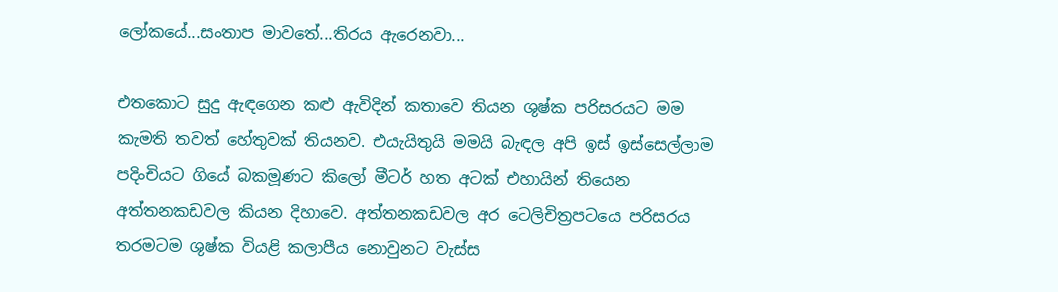ලෝකයේ...සංතාප මාවතේ...තිරය ඇරෙනවා...

එතකොට සුදු ඇඳගෙන කළු ඇවිදින් කතාවෙ තියන ශුෂ්ක පරිසරයට මම කැමති තවත් හේතුවක් තියනව. එයැයිතුයි මමයි බැඳල අපි ඉස් ඉස්සෙල්ලාම පදිංචියට ගියේ බකමූණට කිලෝ මීටර් හත අටක් එහායින් තියෙන අත්තනකඩවල කියන දිහාවෙ. අත්තනකඩවල අර ටෙලිචිත්‍රපටයෙ පරිසරය තරමටම ශුෂ්ක වියළි කලාපීය නොවුනට වැස්ස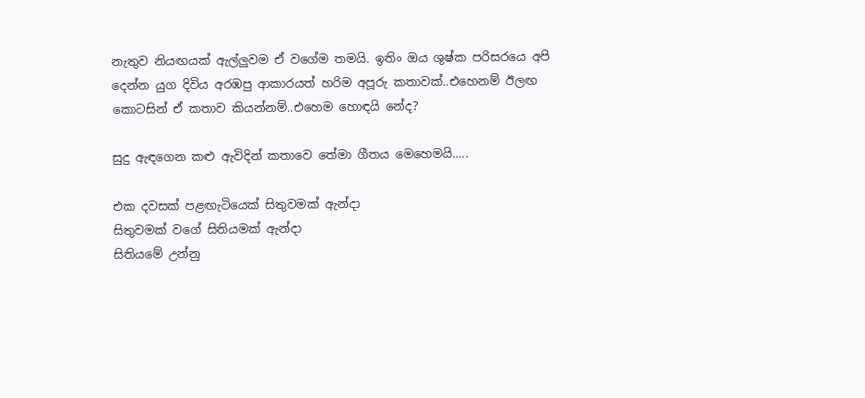නැතුව නියඟයක් ඇල්ලුවම ඒ වගේම තමයි. ඉතිං ඔය ශුෂ්ක පරිසරයෙ අපි දෙන්න යුග දිවිය අරඹපු ආකාරයත් හරිම අපූරු කතාවක්..එහෙනම් ඊලඟ කොටසින් ඒ කතාව කියන්නම්..එහෙම හොඳයි නේද?

සුදු ඇඳගෙන කළු ඇවිදින් කතාවෙ තේමා ගීතය මෙහෙමයි.....

එක දවසක් පළඟැටියෙක් සිතුවමක් ඇන්දා
සිතුවමක් වගේ සිතියමක් ඇන්දා
සිතියමේ උන්නු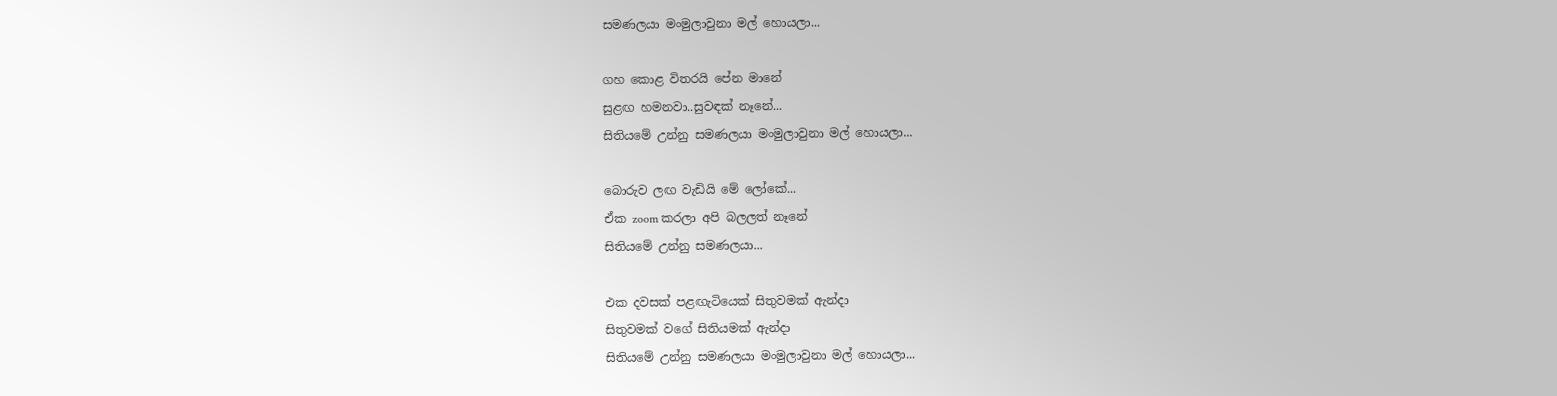සමණලයා මංමුලාවුනා මල් හොයලා...

ගහ කොළ විතරයි පේන මානේ
සුළඟ හමනවා..සුවඳක් නෑනේ...
සිතියමේ උන්නු සමණලයා මංමුලාවුනා මල් හොයලා...

බොරුව ලඟ වැඩියි මේ ලෝකේ...
ඒක zoom කරලා අපි බලලත් නෑනේ
සිතියමේ උන්නු සමණලයා...

එක දවසක් පළඟැටියෙක් සිතුවමක් ඇන්දා
සිතුවමක් වගේ සිතියමක් ඇන්දා
සිතියමේ උන්නු සමණලයා මංමුලාවුනා මල් හොයලා...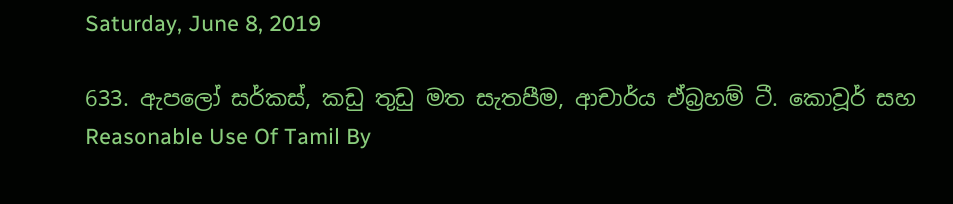Saturday, June 8, 2019

633. ඇපලෝ සර්කස්, කඩු තුඩු මත සැතපීම, ආචාර්ය ඒබ්‍රහම් ටී. කොවූර් සහ Reasonable Use Of Tamil By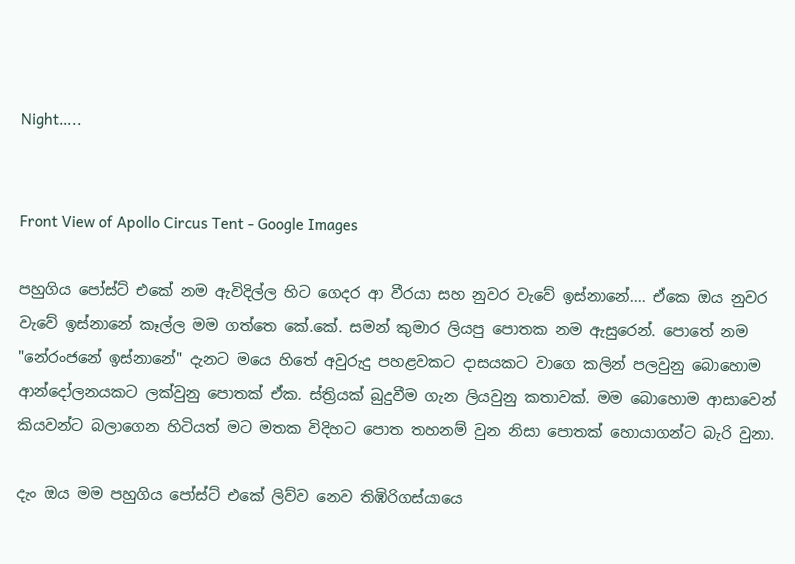Night…..


Front View of Apollo Circus Tent - Google Images

පහුගිය පෝස්ට් එකේ නම ඇවිදිල්ල හිට ගෙදර ආ වීරයා සහ නුවර වැවේ ඉස්නානේ.... ඒකෙ ඔය නුවර වැවේ ඉස්නානේ කෑල්ල මම ගත්තෙ කේ.කේ. සමන් කුමාර ලියපු පොතක නම ඇසුරෙන්. පොතේ නම "නේරංජනේ ඉස්නානේ" දැනට මයෙ හිතේ අවුරුදු පහළවකට දාසයකට වාගෙ කලින් පලවුනු බොහොම ආන්දෝලනයකට ලක්වුනු පොතක් ඒක. ස්ත්‍රියක් බුදුවීම ගැන ලියවුනු කතාවක්. මම බොහොම ආසාවෙන් කියවන්ට බලාගෙන හිටියත් මට මතක විදිහට පොත තහනම් වුන නිසා පොතක් හොයාගන්ට බැරි වුනා.

දැං ඔය මම පහුගිය පෝස්ට් එකේ ලිව්ව නෙව තිඹිරිගස්යායෙ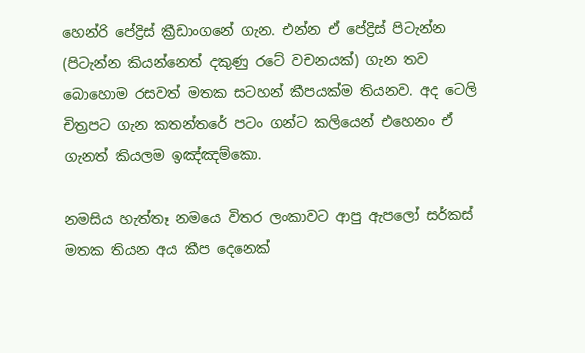හෙන්රි පේද්‍රිස් ක්‍රීඩාංගනේ ගැන. එන්න ඒ පේද්‍රිස් පිටැන්න (පිටැන්න කියන්නෙත් දකුණු රටේ වචනයක්) ගැන තව බොහොම රසවත් මතක සටහන් කීපයක්ම තියනව. අද ටෙලි චිත්‍රපට ගැන කතන්තරේ පටං ගන්ට කලියෙන් එහෙනං ඒ ගැනත් කියලම ඉඤ්ඤම්කො.

නමසිය හැත්තෑ නමයෙ විතර ලංකාවට ආපු ඇපලෝ සර්කස් මතක තියන අය කීප දෙනෙක්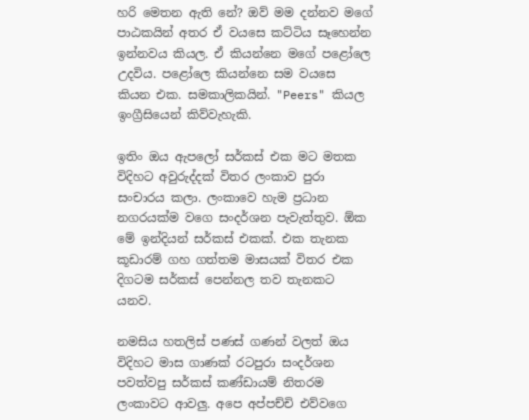හරි මෙතන ඇති නේ? ඔව් මම දන්නව මගේ පාඨකයින් අතර ඒ වයසෙ කට්ටිය සෑහෙන්න ඉන්නවය කියල. ඒ කියන්නෙ මගේ පළෝලෙ උදවිය. පළෝලෙ කියන්නෙ සම වයසෙ කියන එක. සමකාලිකයින්. "Peers" කියල ඉංග්‍රීසියෙන් කිව්වැහැකි.

ඉතිං ඔය ඇපලෝ සර්කස් එක මට මතක විදිහට අවුරුද්දක් විතර ලංකාව පුරා සංචාරය කලා. ලංකාවෙ හැම ප්‍රධාන නගරයක්ම වගෙ සංදර්ශන පැවැත්තුව. ඕක මේ ඉන්දියන් සර්කස් එකක්. එක තැනක කූඩාරම් ගහ ගත්තම මාසයක් විතර එක දිගටම සර්කස් පෙන්නල තව තැනකට යනව.

නමසිය හතලිස් පණස් ගණන් වලත් ඔය විදිහට මාස ගාණක් රටපුරා සංදර්ශන පවත්වපු සර්කස් කණ්ඩායම් නිතරම ලංකාවට ආවලු. අපෙ අප්පච්චි එව්වගෙ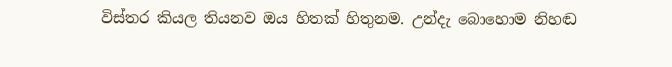විස්තර කියල තියනව ඔය හිතක් හිතුනම. උන්දැ බොහොම නිහඬ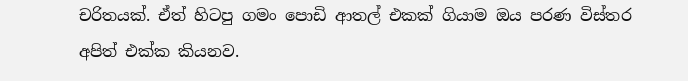චරිතයක්. ඒත් හිටපු ගමං පොඩි ආතල් එකක් ගියාම ඔය පරණ විස්තර අපිත් එක්ක කියනව.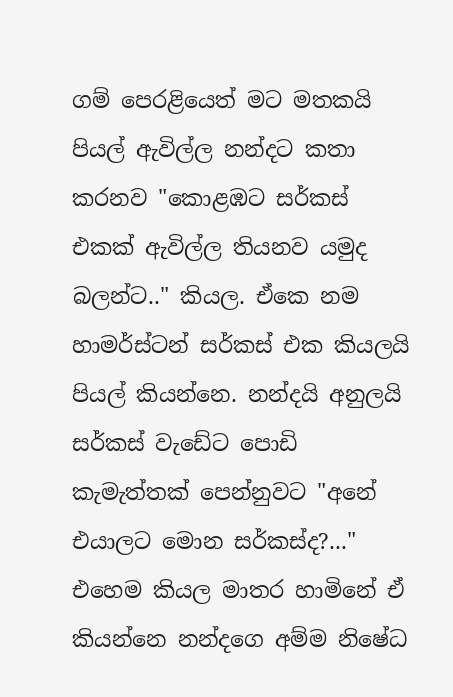ගම් පෙරළියෙත් මට මතකයි පියල් ඇවිල්ල නන්දට කතා කරනව "කොළඹට සර්කස් එකක් ඇවිල්ල තියනව යමුද බලන්ට.." කියල. ඒකෙ නම හාමර්ස්ටන් සර්කස් එක කියලයි පියල් කියන්නෙ. නන්දයි අනුලයි සර්කස් වැඩේට පොඩි කැමැත්තක් පෙන්නුවට "අනේ එයාලට මොන සර්කස්ද?..." එහෙම කියල මාතර හාමිනේ ඒ කියන්නෙ නන්දගෙ අම්ම නිෂේධ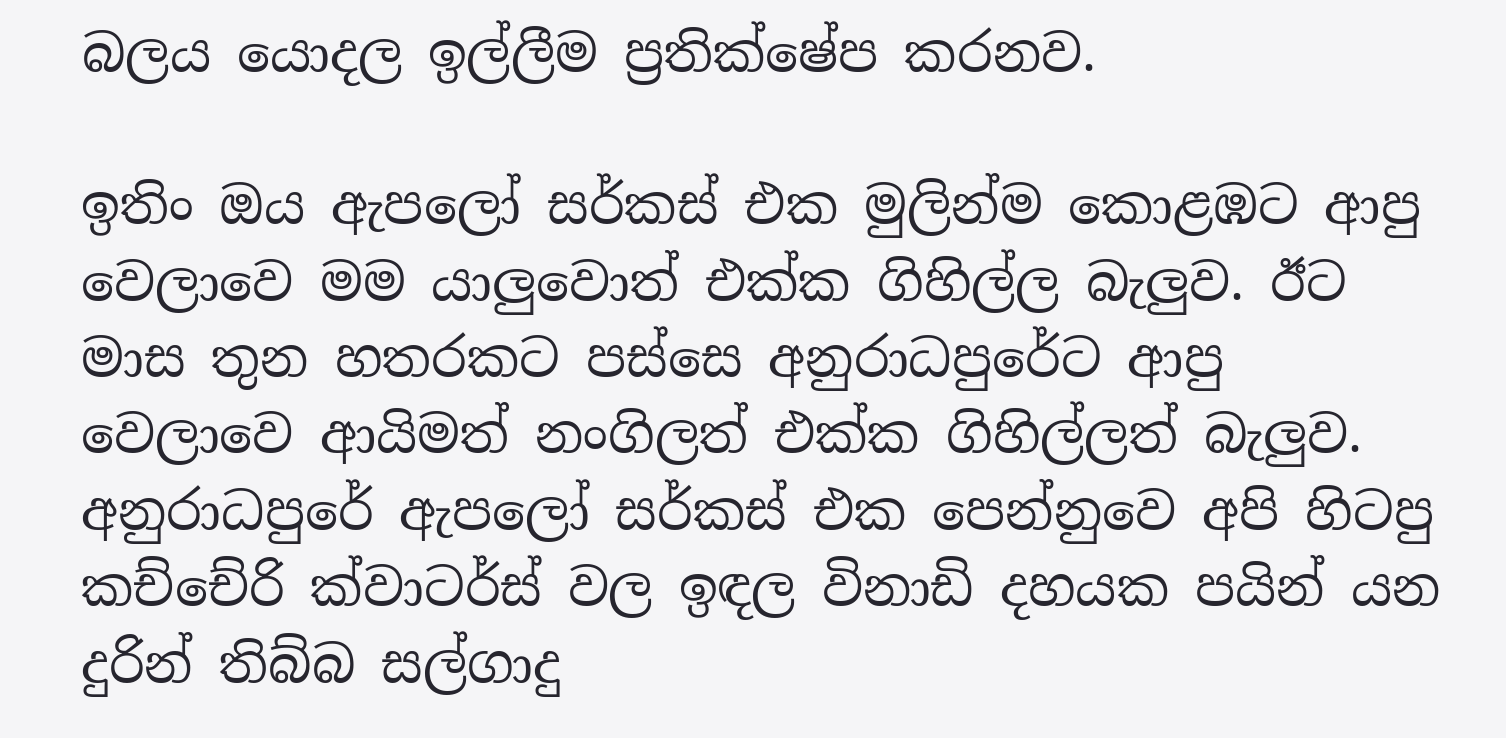බලය යොදල ඉල්ලීම ප්‍රතික්ෂේප කරනව.

ඉතිං ඔය ඇපලෝ සර්කස් එක මුලින්ම කොළඹට ආපු වෙලාවෙ මම යාලුවොත් එක්ක ගිහිල්ල බැලුව. ඊට මාස තුන හතරකට පස්සෙ අනුරාධපුරේට ආපු වෙලාවෙ ආයිමත් නංගිලත් එක්ක ගිහිල්ලත් බැලුව. අනුරාධපුරේ ඇපලෝ සර්කස් එක පෙන්නුවෙ අපි හිටපු කච්චේරි ක්වාටර්ස් වල ඉඳල විනාඩි දහයක පයින් යන දුරින් තිබ්බ සල්ගාදු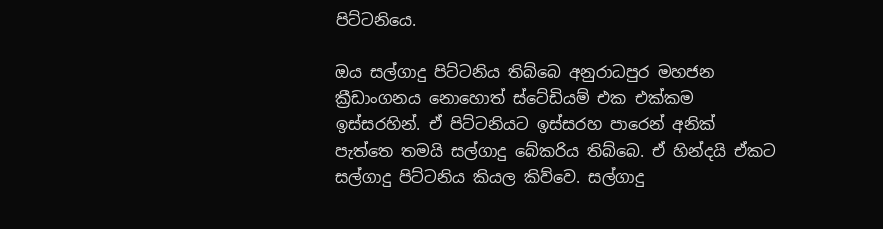පිට්ටනියෙ.

ඔය සල්ගාදු පිට්ටනිය තිබ්බෙ අනුරාධපුර මහජන ක්‍රීඩාංගනය නොහොත් ස්ටේඩියම් එක එක්කම ඉස්සරහින්. ඒ පිට්ටනියට ඉස්සරහ පාරෙන් අනික් පැත්තෙ තමයි සල්ගාදු බේකරිය තිබ්බෙ. ඒ හින්දයි ඒකට සල්ගාදු පිට්ටනිය කියල කිව්වෙ. සල්ගාදු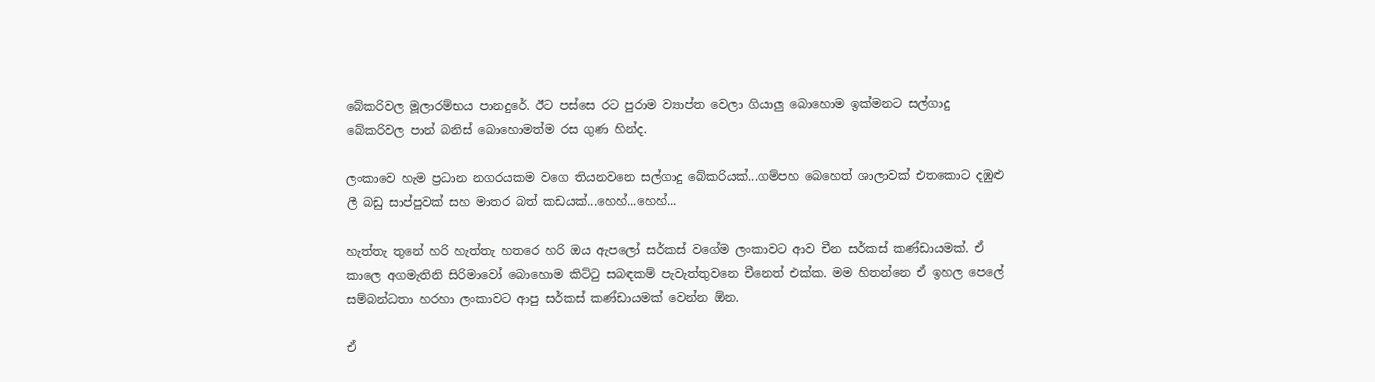බේකරිවල මූලාරම්භය පානදුරේ. ඊට පස්සෙ රට පුරාම ව්‍යාප්ත වෙලා ගියාලු බොහොම ඉක්මනට සල්ගාදු බේකරිවල පාන් බනිස් බොහොමත්ම රස ගුණ හින්ද.

ලංකාවෙ හැම ප්‍රධාන නගරයකම වගෙ තියනවනෙ සල්ගාදු බේකරියක්...ගම්පහ බෙහෙත් ශාලාවක් එතකොට දඹුළු ලී බඩු සාප්පුවක් සහ මාතර බත් කඩයක්...හෙහ්...හෙහ්...

හැත්තැ තුනේ හරි හැත්තැ හතරෙ හරි ඔය ඇපලෝ සර්කස් වගේම ලංකාවට ආව චීන සර්කස් කණ්ඩායමක්. ඒ කාලෙ අගමැතිනි සිරිමාවෝ බොහොම කිට්ටු සබඳකම් පැවැත්තුවනෙ චීනෙත් එක්ක. මම හිතන්නෙ ඒ ඉහල පෙලේ සම්බන්ධතා හරහා ලංකාවට ආපු සර්කස් කණ්ඩායමක් වෙන්න ඕන.

ඒ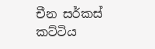චීන සර්කස් කට්ටිය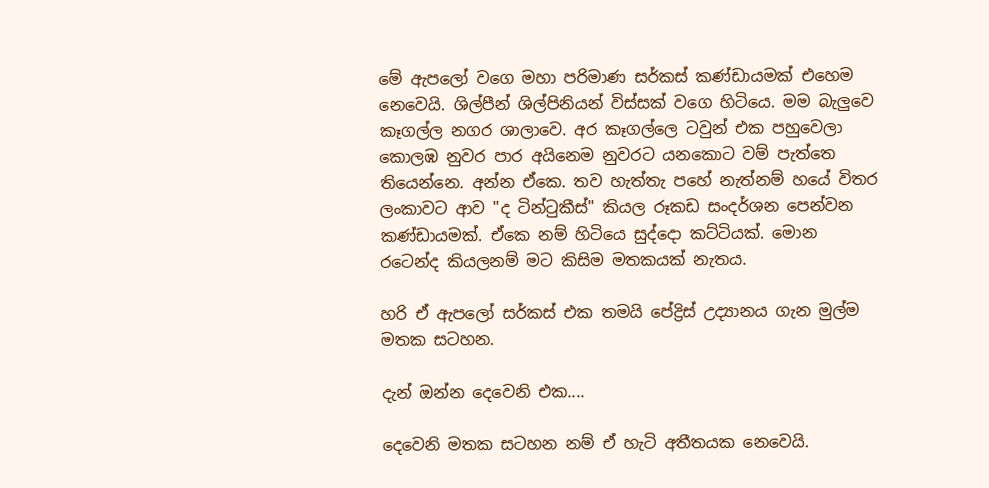මේ ඇපලෝ වගෙ මහා පරිමාණ සර්කස් කණ්ඩායමක් එහෙම නෙවෙයි. ශිල්පීන් ශිල්පිනියන් විස්සක් වගෙ හිටියෙ. මම බැලුවෙ කෑගල්ල නගර ශාලාවෙ. අර කෑගල්ලෙ ටවුන් එක පහුවෙලා කොලඹ නුවර පාර අයිනෙම නුවරට යනකොට වම් පැත්තෙ තියෙන්නෙ. අන්න ඒකෙ. තව හැත්තැ පහේ නැත්නම් හයේ විතර ලංකාවට ආව "ද ටින්ටුකීස්" කියල රූකඩ සංදර්ශන පෙන්වන කණ්ඩායමක්. ඒකෙ නම් හිටියෙ සුද්දො කට්ටියක්. මොන රටෙන්ද කියලනම් මට කිසිම මතකයක් නැතය.

හරි ඒ ඇපලෝ සර්කස් එක තමයි පේද්‍රිස් උද්‍යානය ගැන මුල්ම මතක සටහන.

දැන් ඔන්න දෙවෙනි එක....

දෙවෙනි මතක සටහන නම් ඒ හැටි අතීතයක නෙවෙයි.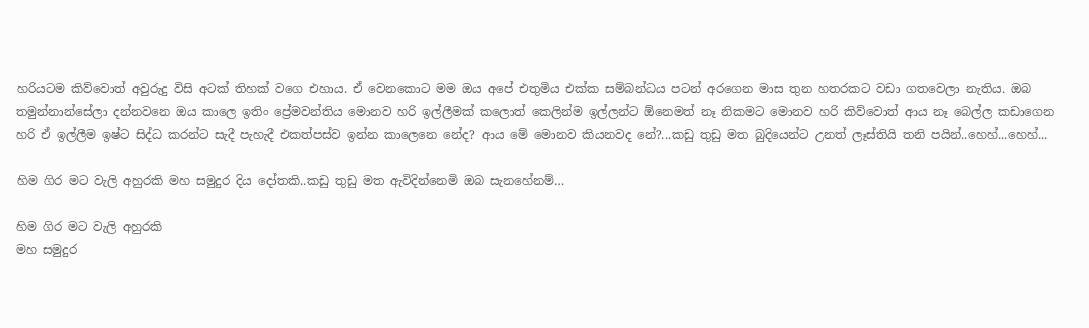හරියටම කිව්වොත් අවුරුදු විසි අටක් තිහක් වගෙ එහාය. ඒ වෙනකොට මම ඔය අපේ එතුමිය එක්ක සම්බන්ධය පටන් අරගෙන මාස තුන හතරකට වඩා ගතවෙලා නැතිය. ඔබ තමුන්නාන්සේලා දන්නවනෙ ඔය කාලෙ ඉතිං ප්‍රේමවන්තිය මොනව හරි ඉල්ලීමක් කලොත් කෙලින්ම ඉල්ලන්ට ඕනෙමත් නෑ නිකමට මොනව හරි කිව්වොත් ආය නෑ බෙල්ල කඩාගෙන හරි ඒ ඉල්ලීම ඉෂ්ට සිද්ධ කරන්ට සැදී පැහැදී එකත්පස්ව ඉන්න කාලෙනෙ නේද? ආය මේ මොනව කියනවද නේ?...කඩු තුඩු මත බුදියෙන්ට උනත් ලෑස්තියි තනි පයින්..හෙහ්...හෙහ්...

හිම ගිර මට වැලි අහුරකි මහ සමුදුර දිය දෝතකි..කඩු තුඩු මත ඇවිදින්නෙමි ඔබ සැනහේනම්…

හිම ගිර මට වැලි අහුරකි
මහ සමුදුර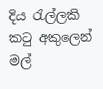දිය රැල්ලකි
කටු අකුලෙන් මල්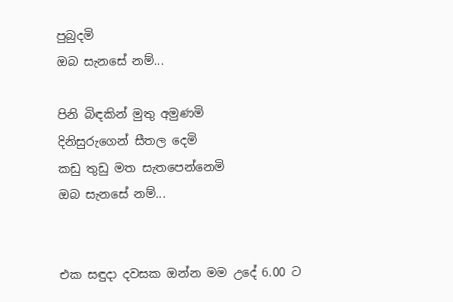පුබුදමි
ඔබ සැනසේ නම්...

පිනි බිඳකින් මුතු අමුණමි
දිනිසුරුගෙන් සීතල දෙමි
කඩු තුඩු මත සැතපෙන්නෙමි
ඔබ සැනසේ නම්...


එක සඳුදා දවසක ඔන්න මම උදේ 6.00 ට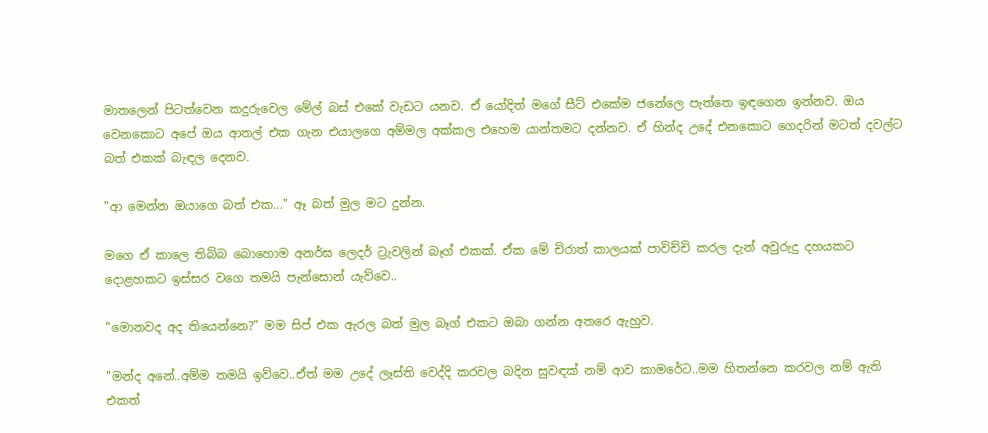මාතලෙන් පිටත්වෙන කදුරුවෙල මේල් බස් එකේ වැඩට යනව. ඒ යෝදිත් මගේ සීට් එකේම ජනේලෙ පැත්තෙ ඉඳගෙන ඉන්නව. ඔය වෙනකොට අපේ ඔය ආතල් එක ගැන එයාලගෙ අම්මල අක්කල එහෙම යාන්තමට දන්නව. ඒ හින්ද උදේ එනකොට ගෙදරින් මටත් දවල්ට බත් එකක් බැඳල දෙනව.

"ආ මෙන්න ඔයාගෙ බත් එක..." ඈ බත් මුල මට දුන්න.

මගෙ ඒ කාලෙ තිබ්බ බොහොම අනර්ඝ ලෙදර් ට්‍රැවලින් බෑග් එකක්. ඒක මේ චිරාත් කාලයක් පාවිච්චි කරල දැන් අවුරුදු දහයකට දොළහකට ඉස්සර වගෙ තමයි පැන්සොන් යැව්වෙ..

"මොනවද අද තියෙන්නෙ?" මම සිප් එක ඇරල බත් මුල බෑග් එකට ඔබා ගන්න අතරෙ ඇහුව.

"මන්ද අනේ..අම්ම තමයි ඉව්වෙ..ඒත් මම උදේ ලෑස්ති වෙද්දි කරවල බදින සුවඳක් නම් ආව කාමරේට..මම හිතන්නෙ කරවල නම් ඇති එකත්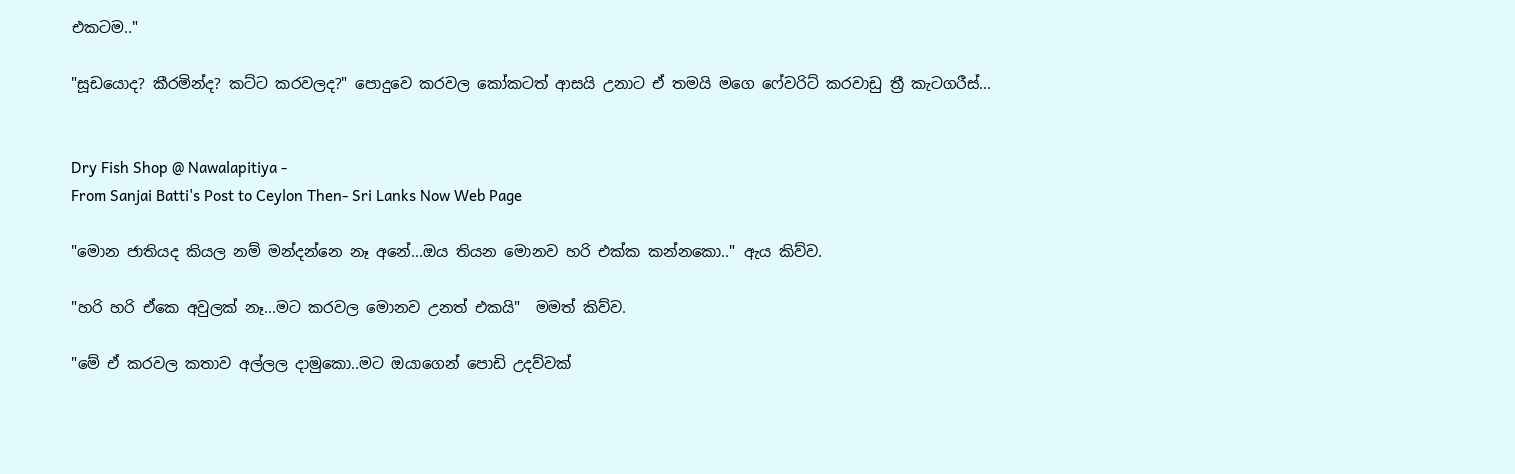එකටම.."

"සූඩයොද? කීරමින්ද? කට්ට කරවලද?" පොදුවෙ කරවල කෝකටත් ආසයි උනාට ඒ තමයි මගෙ ෆේවරිට් කරවාඩු ත්‍රී කැටගරීස්...


Dry Fish Shop @ Nawalapitiya -
From Sanjai Batti's Post to Ceylon Then- Sri Lanks Now Web Page

"මොන ජාතියද කියල නම් මන්දන්නෙ නෑ අනේ...ඔය තියන මොනව හරි එක්ක කන්නකො.." ඇය කිව්ව.

"හරි හරි ඒකෙ අවුලක් නෑ...මට කරවල මොනව උනත් එකයි"  මමත් කිව්ව.

"මේ ඒ කරවල කතාව අල්ලල දාමුකො..මට ඔයාගෙන් පොඩි උදව්වක්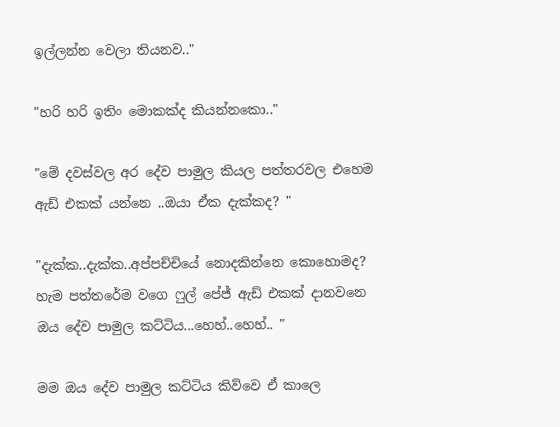ඉල්ලන්න වෙලා තියනව.."

"හරි හරි ඉතිං මොකක්ද කියන්නකො.."

"මේ දවස්වල අර දේව පාමුල කියල පත්තරවල එහෙම ඇඩ් එකක් යන්නෙ ..ඔයා ඒක දැක්කද? "

"දැක්ක..දැක්ක..අප්පච්චියේ නොදකින්නෙ කොහොමද? හැම පත්තරේම වගෙ ෆුල් පේජ් ඇඩ් එකක් දානවනෙ ඔය දේව පාමුල කට්ටිය...හෙහ්..හෙහ්.. "

මම ඔය දේව පාමුල කට්ටිය කිව්වෙ ඒ කාලෙ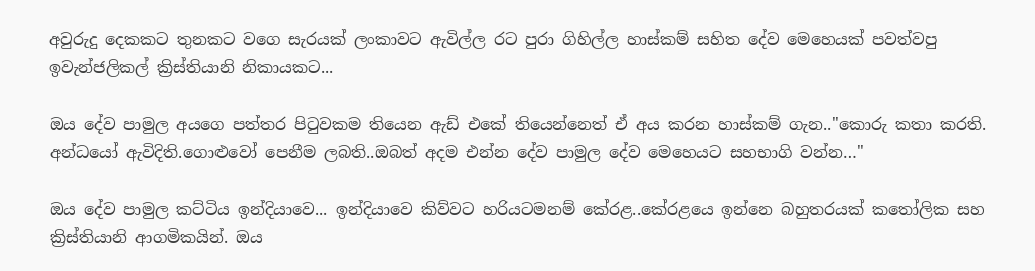අවුරුදු දෙකකට තුනකට වගෙ සැරයක් ලංකාවට ඇවිල්ල රට පුරා ගිහිල්ල හාස්කම් සහිත දේව මෙහෙයක් පවත්වපු ඉවැන්ජලිකල් ක්‍රිස්තියානි නිකායකට...

ඔය දේව පාමුල අයගෙ පත්තර පිටුවකම තියෙන ඇඩ් එකේ තියෙන්නෙත් ඒ අය කරන හාස්කම් ගැන.."කොරු කතා කරති. අන්ධයෝ ඇවිදිති.ගොළුවෝ පෙනීම ලබති..ඔබත් අදම එන්න දේව පාමුල දේව මෙහෙයට සහභාගි වන්න…"

ඔය දේව පාමුල කට්ටිය ඉන්දියාවෙ... ඉන්දියාවෙ කිව්වට හරියටමනම් කේරළ..කේරළයෙ ඉන්නෙ බහුතරයක් කතෝලික සහ ක්‍රිස්තියානි ආගමිකයින්. ඔය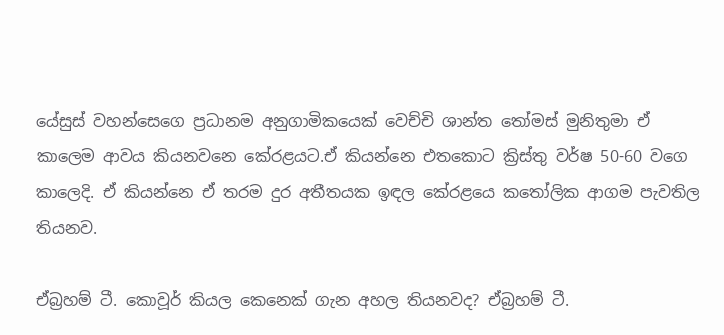යේසුස් වහන්සෙගෙ ප්‍රධානම අනුගාමිකයෙක් වෙච්චි ශාන්ත තෝමස් මුනිතුමා ඒ කාලෙම ආවය කියනවනෙ කේරළයට.ඒ කියන්නෙ එතකොට ක්‍රිස්තු වර්ෂ 50-60 වගෙ කාලෙදි. ඒ කියන්නෙ ඒ තරම දුර අතීතයක ඉඳල කේරළයෙ කතෝලික ආගම පැවතිල තියනව.

ඒබ්‍රහම් ටී. කොවූර් කියල කෙනෙක් ගැන අහල තියනවද? ඒබ්‍රහම් ටී.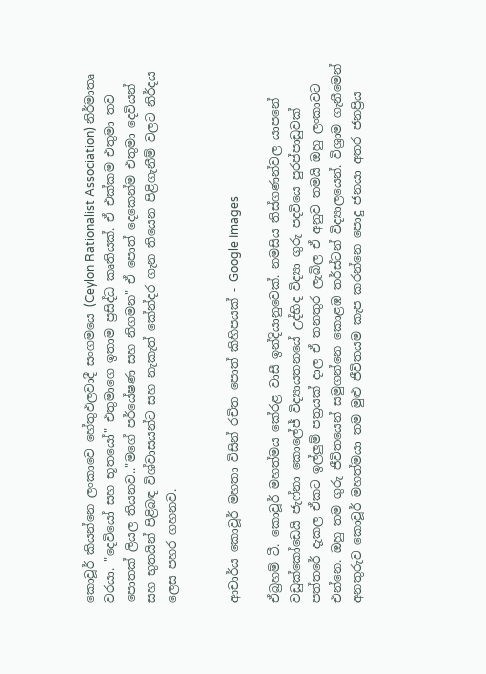කොවූර් කියන්නෙ ලංකාවෙ හේතුඵලවාදී සංගමයෙ (Ceylon Rationalist Association) නිර්මාතෘ වරයා. "දෙවියෝ සහ භූතයෝ" එතුමාගෙ ඉතාම ප්‍රසිද්ධ කෘතියක්. ඒ එක්කම එතුමා තව පොතක් ලියල තියනව.."මගේ පර්යේෂණ සහ නිගමන" ඒ පොත් දෙකෙන්ම එතුමා දෙවියන් සහ භුතයින් පිළිබඳ විශ්වාසයන්ට සහ නැකැත් කේන්දර ගැන තියෙන පිළිගැනීම් වලට නිර්දය ලෙස පහර ගහනව.


ආචාර්ය කොවූර් මහතා විසින් රචිත පොත් කිහිපයක් - Google Images

ඒබ්‍රහම් ටී. කොවූර් මහත්මය කේරළ වාසී ඉන්දියානුවෙක්. නමසිය තිස්ගණන්වල යාපනේ වඩුක්කෝඩෙයි ජැෆ්නා කොලේජ් විද්‍යායතනයේ උද්භිද විද්‍යා ගුරු පදවියෙ පුරප්පාඩුවක් පත්තරේ දැකල ඒකට ඉල්ලුම් පත්‍රයක් දාල ඒ තනතුර ලැබිල ඒ අනුව තමයි ඔහු ලංකාවට එන්නෙ. ඔහු තම ගුරු ජීවිතයෙන් සමුගන්නෙ කොළඹ තර්ස්ටන් විද්‍යාලයෙන්. විශ්‍රාම ගැනීමෙන් අනතුරුව කොවූර් මහත්මයා තම මුළු ජීවිතයම කැප කරන්නෙ පොදු ජනයා අතර ජනප්‍රිය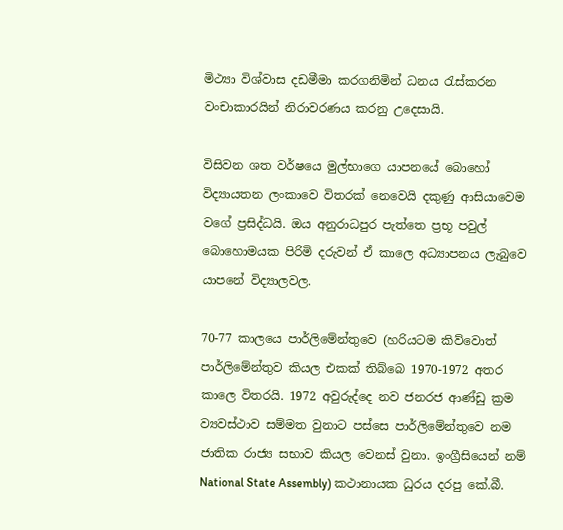මිථ්‍යා විශ්වාස දඩමීමා කරගනිමින් ධනය රැස්කරන වංචාකාරයින් නිරාවරණය කරනු උදෙසායි.

විසිවන ශත වර්ෂයෙ මුල්භාගෙ යාපනයේ බොහෝ විද්‍යායතන ලංකාවෙ විතරක් නෙවෙයි දකුණු ආසියාවෙම වගේ ප්‍රසිද්ධයි. ඔය අනුරාධපුර පැත්තෙ ප්‍රභූ පවුල් බොහොමයක පිරිමි දරුවන් ඒ කාලෙ අධ්‍යාපනය ලැබුවෙ යාපනේ විද්‍යාලවල.

70-77 කාලයෙ පාර්ලිමේන්තුවෙ (හරියටම කිව්වොත් පාර්ලිමේන්තුව කියල එකක් තිබ්බෙ 1970-1972 අතර කාලෙ විතරයි. 1972 අවුරුද්දෙ නව ජනරජ ආණ්ඩු ක්‍රම ව්‍යවස්ථාව සම්මත වුනාට පස්සෙ පාර්ලිමේන්තුවෙ නම ජාතික රාජ්‍ය සභාව කියල වෙනස් වුනා. ඉංග්‍රීසියෙන් නම් National State Assembly) කථානායක ධුරය දරපු කේ.බී.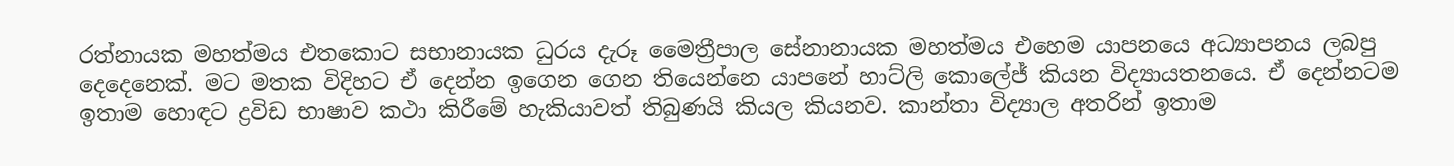රත්නායක මහත්මය එතකොට සභානායක ධුරය දැරූ මෛත්‍රීපාල සේනානායක මහත්මය එහෙම යාපනයෙ අධ්‍යාපනය ලබපු දෙදෙනෙක්. මට මතක විදිහට ඒ දෙන්න ඉගෙන ගෙන තියෙන්නෙ යාපනේ හාට්ලි කොලේජ් කියන විද්‍යායතනයෙ. ඒ දෙන්නටම ඉතාම හොඳට ද්‍රවිඩ භාෂාව කථා කිරීමේ හැකියාවත් තිබුණයි කියල කියනව. කාන්තා විද්‍යාල අතරින් ඉතාම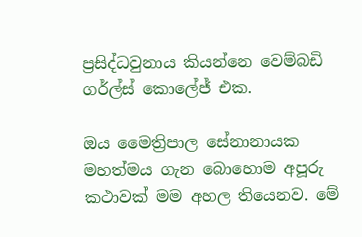ප්‍රසිද්ධවුනාය කියන්නෙ වෙම්බඩි ගර්ල්ස් කොලේජ් එක.

ඔය මෛත්‍රිපාල සේනානායක මහත්මය ගැන බොහොම අපූරු කථාවක් මම අහල තියෙනව. මේ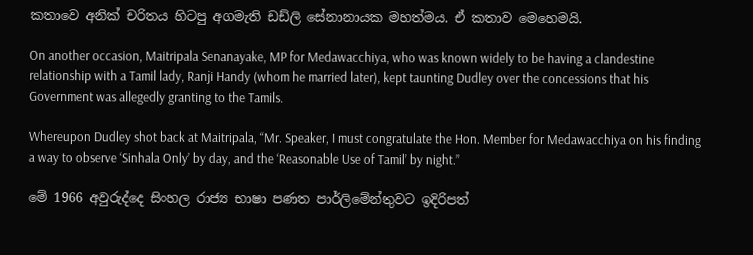කතාවෙ අනික් චරිතය හිටපු අගමැති ඩඩ්ලි සේනානායක මහත්මය. ඒ කතාව මෙහෙමයි.

On another occasion, Maitripala Senanayake, MP for Medawacchiya, who was known widely to be having a clandestine relationship with a Tamil lady, Ranji Handy (whom he married later), kept taunting Dudley over the concessions that his Government was allegedly granting to the Tamils.

Whereupon Dudley shot back at Maitripala, “Mr. Speaker, I must congratulate the Hon. Member for Medawacchiya on his finding a way to observe ‘Sinhala Only’ by day, and the ‘Reasonable Use of Tamil’ by night.”

මේ 1966 අවුරුද්දෙ සිංහල රාජ්‍ය භාෂා පණත පාර්ලිමේන්තුවට ඉදිරිපත්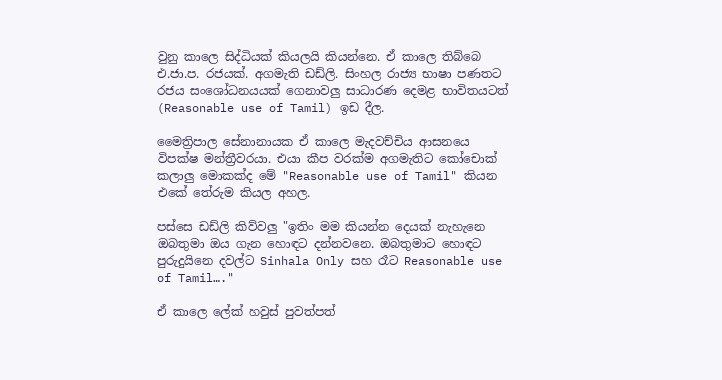වුනු කාලෙ සිද්ධියක් කියලයි කියන්නෙ. ඒ කාලෙ තිබ්බෙ එ.ජා.ප. රජයක්. අගමැති ඩඩ්ලි. සිංහල රාජ්‍ය භාෂා පණතට රජය සංශෝධනයයක් ගෙනාවලු සාධාරණ දෙමළ භාවිතයටත් (Reasonable use of Tamil) ඉඩ දීල.

මෛත්‍රිපාල සේනානායක ඒ කාලෙ මැදවච්චිය ආසනයෙ විපක්ෂ මන්ත්‍රීවරයා. එයා කීප වරක්ම අගමැතිට කෝචොක් කලාලු මොකක්ද මේ "Reasonable use of Tamil" කියන එකේ තේරුම කියල අහල.

පස්සෙ ඩඩ්ලි කිව්වලු "ඉතිං මම කියන්න දෙයක් නැහැනෙ ඔබතුමා ඔය ගැන හොඳට දන්නවනෙ. ඔබතුමාට හොඳට පුරුදුයිනෙ දවල්ට Sinhala Only සහ රෑට Reasonable use of Tamil…."

ඒ කාලෙ ලේක් හවුස් පුවත්පත්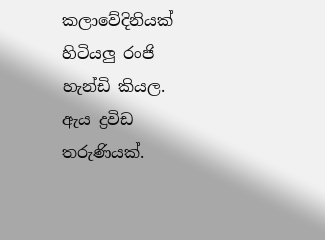කලාවේදිනියක් හිටියලු රංජි හැන්ඩි කියල. ඇය ද්‍රවිඩ තරුණියක්.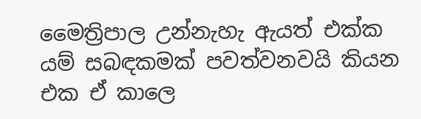මෛත්‍රිපාල උන්නැහැ ඇයත් එක්ක යම් සබඳකමක් පවත්වනවයි කියන එක ඒ කාලෙ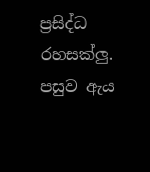ප්‍රසිද්ධ රහසක්ලු. පසුව ඇය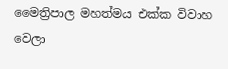මෛත්‍රිපාල මහත්මය එක්ක විවාහ වෙලා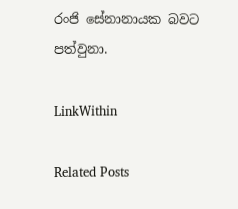රංජි සේනානායක බවට පත්වුනා.

LinkWithin

Related Posts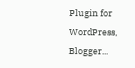Plugin for WordPress, Blogger...